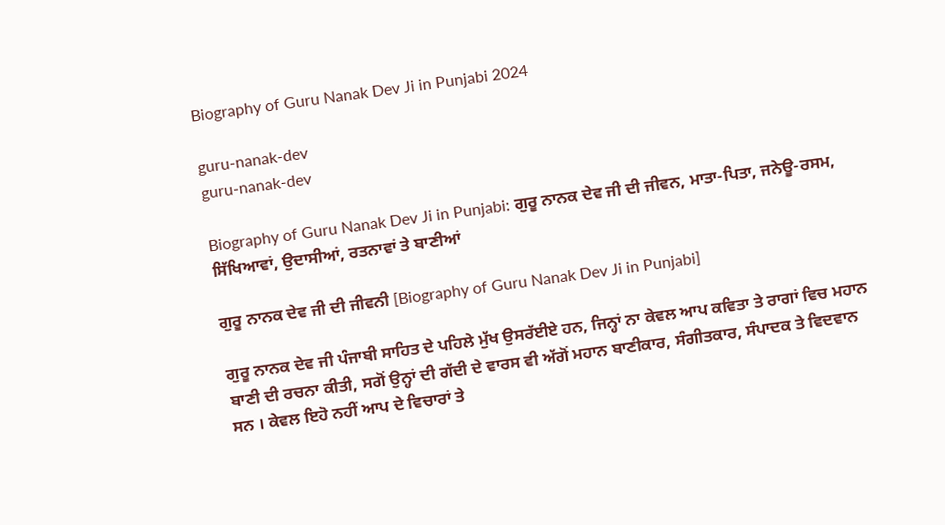Biography of Guru Nanak Dev Ji in Punjabi 2024

guru-nanak-dev
guru-nanak-dev

Biography of Guru Nanak Dev Ji in Punjabi: ਗੁਰੂ ਨਾਨਕ ਦੇਵ ਜੀ ਦੀ ਜੀਵਨ, ਮਾਤਾ-ਪਿਤਾ, ਜਨੇਊ-ਰਸਮ, ਸਿੱਖਿਆਵਾਂ, ਉਦਾਸੀਆਂ, ਰਤਨਾਵਾਂ ਤੇ ਬਾਣੀਆਂ

ਗੁਰੂ ਨਾਨਕ ਦੇਵ ਜੀ ਦੀ ਜੀਵਨੀ [Biography of Guru Nanak Dev Ji in Punjabi]

ਗੁਰੂ ਨਾਨਕ ਦੇਵ ਜੀ ਪੰਜਾਬੀ ਸਾਹਿਤ ਦੇ ਪਹਿਲੇ ਮੁੱਖ ਉਸਰੱਈਏ ਹਨ, ਜਿਨ੍ਹਾਂ ਨਾ ਕੇਵਲ ਆਪ ਕਵਿਤਾ ਤੇ ਰਾਗਾਂ ਵਿਚ ਮਹਾਨ ਬਾਣੀ ਦੀ ਰਚਨਾ ਕੀਤੀ, ਸਗੋਂ ਉਨ੍ਹਾਂ ਦੀ ਗੱਦੀ ਦੇ ਵਾਰਸ ਵੀ ਅੱਗੋਂ ਮਹਾਨ ਬਾਣੀਕਾਰ, ਸੰਗੀਤਕਾਰ, ਸੰਪਾਦਕ ਤੇ ਵਿਦਵਾਨ ਸਨ । ਕੇਵਲ ਇਹੋ ਨਹੀਂ ਆਪ ਦੇ ਵਿਚਾਰਾਂ ਤੇ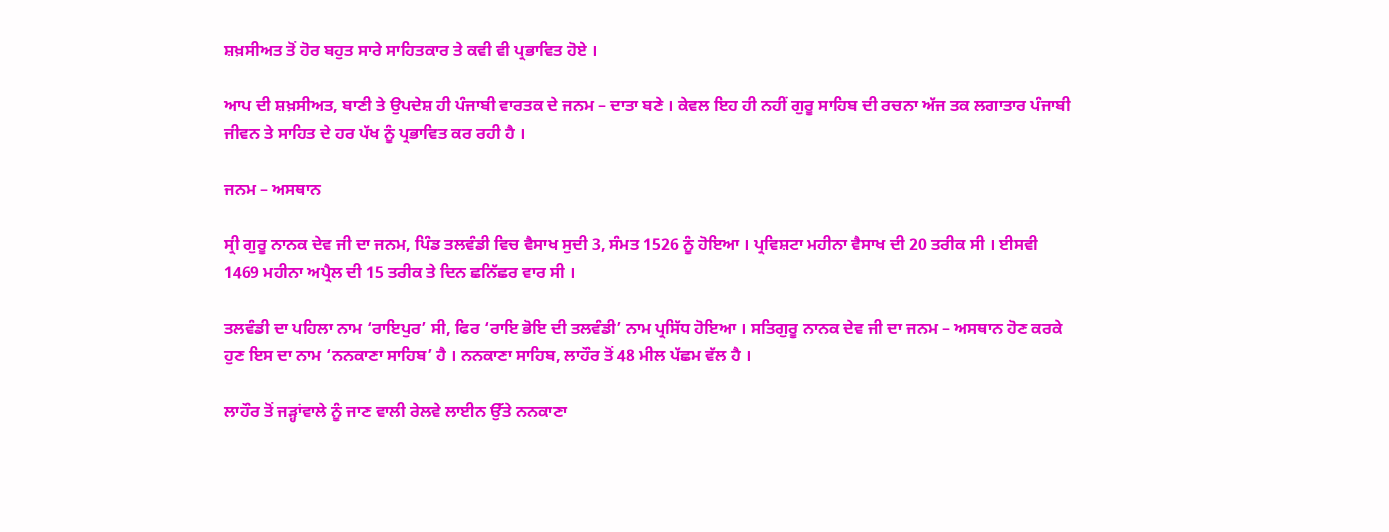ਸ਼ਖ਼ਸੀਅਤ ਤੋਂ ਹੋਰ ਬਹੁਤ ਸਾਰੇ ਸਾਹਿਤਕਾਰ ਤੇ ਕਵੀ ਵੀ ਪ੍ਰਭਾਵਿਤ ਹੋਏ ।

ਆਪ ਦੀ ਸ਼ਖ਼ਸੀਅਤ, ਬਾਣੀ ਤੇ ਉਪਦੇਸ਼ ਹੀ ਪੰਜਾਬੀ ਵਾਰਤਕ ਦੇ ਜਨਮ – ਦਾਤਾ ਬਣੇ । ਕੇਵਲ ਇਹ ਹੀ ਨਹੀਂ ਗੁਰੂ ਸਾਹਿਬ ਦੀ ਰਚਨਾ ਅੱਜ ਤਕ ਲਗਾਤਾਰ ਪੰਜਾਬੀ ਜੀਵਨ ਤੇ ਸਾਹਿਤ ਦੇ ਹਰ ਪੱਖ ਨੂੰ ਪ੍ਰਭਾਵਿਤ ਕਰ ਰਹੀ ਹੈ ।

ਜਨਮ – ਅਸਥਾਨ

ਸ੍ਰੀ ਗੁਰੂ ਨਾਨਕ ਦੇਵ ਜੀ ਦਾ ਜਨਮ, ਪਿੰਡ ਤਲਵੰਡੀ ਵਿਚ ਵੈਸਾਖ ਸੁਦੀ 3, ਸੰਮਤ 1526 ਨੂੰ ਹੋਇਆ । ਪ੍ਰਵਿਸ਼ਟਾ ਮਹੀਨਾ ਵੈਸਾਖ ਦੀ 20 ਤਰੀਕ ਸੀ । ਈਸਵੀ 1469 ਮਹੀਨਾ ਅਪ੍ਰੈਲ ਦੀ 15 ਤਰੀਕ ਤੇ ਦਿਨ ਛਨਿੱਛਰ ਵਾਰ ਸੀ ।

ਤਲਵੰਡੀ ਦਾ ਪਹਿਲਾ ਨਾਮ ‘ਰਾਇਪੁਰ’ ਸੀ, ਫਿਰ ‘ਰਾਇ ਭੋਇ ਦੀ ਤਲਵੰਡੀ’ ਨਾਮ ਪ੍ਰਸਿੱਧ ਹੋਇਆ । ਸਤਿਗੁਰੂ ਨਾਨਕ ਦੇਵ ਜੀ ਦਾ ਜਨਮ – ਅਸਥਾਨ ਹੋਣ ਕਰਕੇ ਹੁਣ ਇਸ ਦਾ ਨਾਮ ‘ਨਨਕਾਣਾ ਸਾਹਿਬ’ ਹੈ । ਨਨਕਾਣਾ ਸਾਹਿਬ, ਲਾਹੌਰ ਤੋਂ 48 ਮੀਲ ਪੱਛਮ ਵੱਲ ਹੈ ।

ਲਾਹੌਰ ਤੋਂ ਜੜ੍ਹਾਂਵਾਲੇ ਨੂੰ ਜਾਣ ਵਾਲੀ ਰੇਲਵੇ ਲਾਈਨ ਉੱਤੇ ਨਨਕਾਣਾ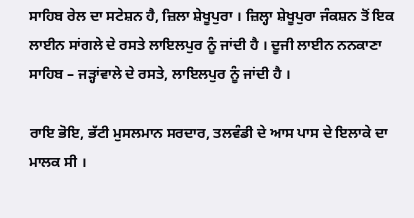ਸਾਹਿਬ ਰੇਲ ਦਾ ਸਟੇਸ਼ਨ ਹੈ, ਜ਼ਿਲਾ ਸ਼ੇਖੂਪੁਰਾ । ਜ਼ਿਲ੍ਹਾ ਸ਼ੇਖੂਪੁਰਾ ਜੰਕਸ਼ਨ ਤੋਂ ਇਕ ਲਾਈਨ ਸਾਂਗਲੇ ਦੇ ਰਸਤੇ ਲਾਇਲਪੁਰ ਨੂੰ ਜਾਂਦੀ ਹੈ । ਦੂਜੀ ਲਾਈਨ ਨਨਕਾਣਾ ਸਾਹਿਬ – ਜੜ੍ਹਾਂਵਾਲੇ ਦੇ ਰਸਤੇ, ਲਾਇਲਪੁਰ ਨੂੰ ਜਾਂਦੀ ਹੈ ।

ਰਾਇ ਭੋਇ, ਭੱਟੀ ਮੁਸਲਮਾਨ ਸਰਦਾਰ, ਤਲਵੰਡੀ ਦੇ ਆਸ ਪਾਸ ਦੇ ਇਲਾਕੇ ਦਾ ਮਾਲਕ ਸੀ ।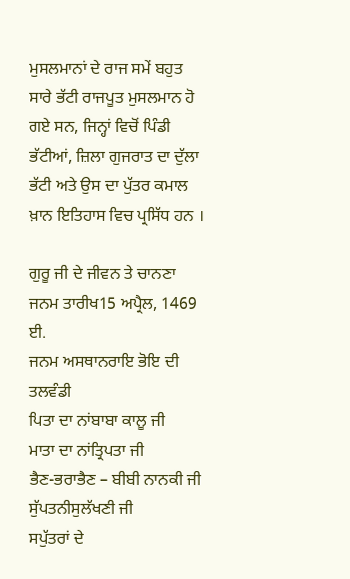ਮੁਸਲਮਾਨਾਂ ਦੇ ਰਾਜ ਸਮੇਂ ਬਹੁਤ ਸਾਰੇ ਭੱਟੀ ਰਾਜਪੂਤ ਮੁਸਲਮਾਨ ਹੋ ਗਏ ਸਨ, ਜਿਨ੍ਹਾਂ ਵਿਚੋਂ ਪਿੰਡੀ ਭੱਟੀਆਂ, ਜ਼ਿਲਾ ਗੁਜਰਾਤ ਦਾ ਦੁੱਲਾ ਭੱਟੀ ਅਤੇ ਉਸ ਦਾ ਪੁੱਤਰ ਕਮਾਲ ਖ਼ਾਨ ਇਤਿਹਾਸ ਵਿਚ ਪ੍ਰਸਿੱਧ ਹਨ ।

ਗੁਰੂ ਜੀ ਦੇ ਜੀਵਨ ਤੇ ਚਾਨਣਾ
ਜਨਮ ਤਾਰੀਖ15 ਅਪ੍ਰੈਲ, 1469 ਈ.
ਜਨਮ ਅਸਥਾਨਰਾਇ ਭੋਇ ਦੀ ਤਲਵੰਡੀ
ਪਿਤਾ ਦਾ ਨਾਂਬਾਬਾ ਕਾਲੂ ਜੀ
ਮਾਤਾ ਦਾ ਨਾਂਤ੍ਰਿਪਤਾ ਜੀ
ਭੈਣ-ਭਰਾਭੈਣ – ਬੀਬੀ ਨਾਨਕੀ ਜੀ
ਸੁੱਪਤਨੀਸੁਲੱਖਣੀ ਜੀ
ਸਪੁੱਤਰਾਂ ਦੇ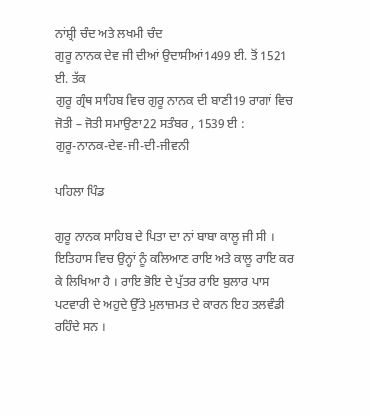ਨਾਂਸ਼੍ਰੀ ਚੰਦ ਅਤੇ ਲਖਮੀ ਚੰਦ
ਗੁਰੂ ਨਾਨਕ ਦੇਵ ਜੀ ਦੀਆਂ ਉਦਾਸੀਆਂ1499 ਈ. ਤੋਂ 1521 ਈ. ਤੱਕ
ਗੁਰੂ ਗ੍ਰੰਥ ਸਾਹਿਬ ਵਿਚ ਗੁਰੂ ਨਾਨਕ ਦੀ ਬਾਣੀ19 ਰਾਗਾਂ ਵਿਚ
ਜੋਤੀ – ਜੋਤੀ ਸਮਾਉਣਾ22 ਸਤੰਬਰ , 1539 ਈ :
ਗੁਰੂ-ਨਾਨਕ-ਦੇਵ-ਜੀ-ਦੀ-ਜੀਵਨੀ

ਪਹਿਲਾ ਪਿੰਡ

ਗੁਰੂ ਨਾਨਕ ਸਾਹਿਬ ਦੇ ਪਿਤਾ ਦਾ ਨਾਂ ਬਾਬਾ ਕਾਲੂ ਜੀ ਸੀ । ਇਤਿਹਾਸ ਵਿਚ ਉਨ੍ਹਾਂ ਨੂੰ ਕਲਿਆਣ ਰਾਇ ਅਤੇ ਕਾਲੂ ਰਾਇ ਕਰ ਕੇ ਲਿਖਿਆ ਹੈ । ਰਾਇ ਭੋਇ ਦੇ ਪੁੱਤਰ ਰਾਇ ਬੁਲਾਰ ਪਾਸ ਪਟਵਾਰੀ ਦੇ ਅਹੁਦੇ ਉੱਤੇ ਮੁਲਾਜ਼ਮਤ ਦੇ ਕਾਰਨ ਇਹ ਤਲਵੰਡੀ ਰਹਿੰਦੇ ਸਨ ।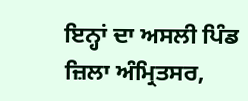ਇਨ੍ਹਾਂ ਦਾ ਅਸਲੀ ਪਿੰਡ ਜ਼ਿਲਾ ਅੰਮ੍ਰਿਤਸਰ,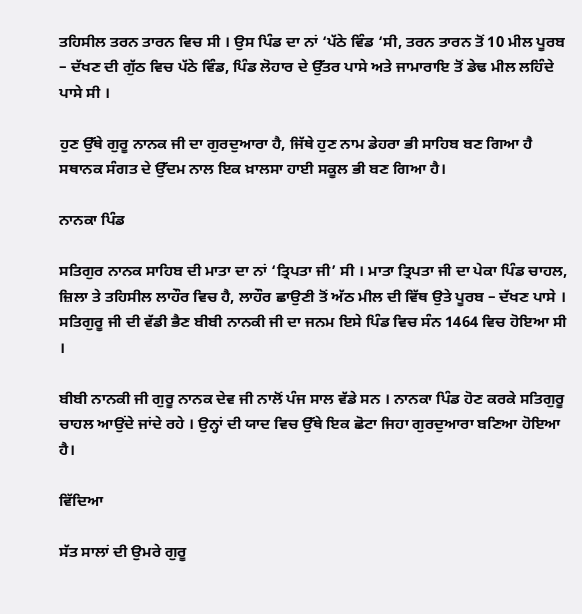ਤਹਿਸੀਲ ਤਰਨ ਤਾਰਨ ਵਿਚ ਸੀ । ਉਸ ਪਿੰਡ ਦਾ ਨਾਂ ‘ਪੱਠੇ ਵਿੰਡ ‘ਸੀ, ਤਰਨ ਤਾਰਨ ਤੋਂ 10 ਮੀਲ ਪੂਰਬ – ਦੱਖਣ ਦੀ ਗੁੱਠ ਵਿਚ ਪੱਠੇ ਵਿੰਡ, ਪਿੰਡ ਲੋਹਾਰ ਦੇ ਉੱਤਰ ਪਾਸੇ ਅਤੇ ਜਾਮਾਰਾਇ ਤੋਂ ਡੇਢ ਮੀਲ ਲਹਿੰਦੇ ਪਾਸੇ ਸੀ ।

ਹੁਣ ਉੱਥੇ ਗੁਰੂ ਨਾਨਕ ਜੀ ਦਾ ਗੁਰਦੁਆਰਾ ਹੈ, ਜਿੱਥੇ ਹੁਣ ਨਾਮ ਡੇਹਰਾ ਭੀ ਸਾਹਿਬ ਬਣ ਗਿਆ ਹੈ ਸਥਾਨਕ ਸੰਗਤ ਦੇ ਉੱਦਮ ਨਾਲ ਇਕ ਖ਼ਾਲਸਾ ਹਾਈ ਸਕੂਲ ਭੀ ਬਣ ਗਿਆ ਹੈ।

ਨਾਨਕਾ ਪਿੰਡ

ਸਤਿਗੁਰ ਨਾਨਕ ਸਾਹਿਬ ਦੀ ਮਾਤਾ ਦਾ ਨਾਂ ‘ਤ੍ਰਿਪਤਾ ਜੀ’ ਸੀ । ਮਾਤਾ ਤ੍ਰਿਪਤਾ ਜੀ ਦਾ ਪੇਕਾ ਪਿੰਡ ਚਾਹਲ, ਜ਼ਿਲਾ ਤੇ ਤਹਿਸੀਲ ਲਾਹੌਰ ਵਿਚ ਹੈ, ਲਾਹੌਰ ਛਾਉਣੀ ਤੋਂ ਅੱਠ ਮੀਲ ਦੀ ਵਿੱਥ ਉਤੇ ਪੂਰਬ – ਦੱਖਣ ਪਾਸੇ । ਸਤਿਗੁਰੂ ਜੀ ਦੀ ਵੱਡੀ ਭੈਣ ਬੀਬੀ ਨਾਨਕੀ ਜੀ ਦਾ ਜਨਮ ਇਸੇ ਪਿੰਡ ਵਿਚ ਸੰਨ 1464 ਵਿਚ ਹੋਇਆ ਸੀ ।

ਬੀਬੀ ਨਾਨਕੀ ਜੀ ਗੁਰੂ ਨਾਨਕ ਦੇਵ ਜੀ ਨਾਲੋਂ ਪੰਜ ਸਾਲ ਵੱਡੇ ਸਨ । ਨਾਨਕਾ ਪਿੰਡ ਹੋਣ ਕਰਕੇ ਸਤਿਗੁਰੂ ਚਾਹਲ ਆਉਂਦੇ ਜਾਂਦੇ ਰਹੇ । ਉਨ੍ਹਾਂ ਦੀ ਯਾਦ ਵਿਚ ਉੱਥੇ ਇਕ ਛੋਟਾ ਜਿਹਾ ਗੁਰਦੁਆਰਾ ਬਣਿਆ ਹੋਇਆ ਹੈ।

ਵਿੱਦਿਆ

ਸੱਤ ਸਾਲਾਂ ਦੀ ਉਮਰੇ ਗੁਰੂ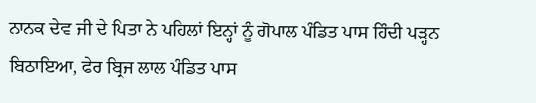ਨਾਨਕ ਦੇਵ ਜੀ ਦੇ ਪਿਤਾ ਨੇ ਪਹਿਲਾਂ ਇਨ੍ਹਾਂ ਨੂੰ ਗੋਪਾਲ ਪੰਡਿਤ ਪਾਸ ਹਿੰਦੀ ਪੜ੍ਹਨ ਬਿਠਾਇਆ, ਫੇਰ ਬ੍ਰਿਜ ਲਾਲ ਪੰਡਿਤ ਪਾਸ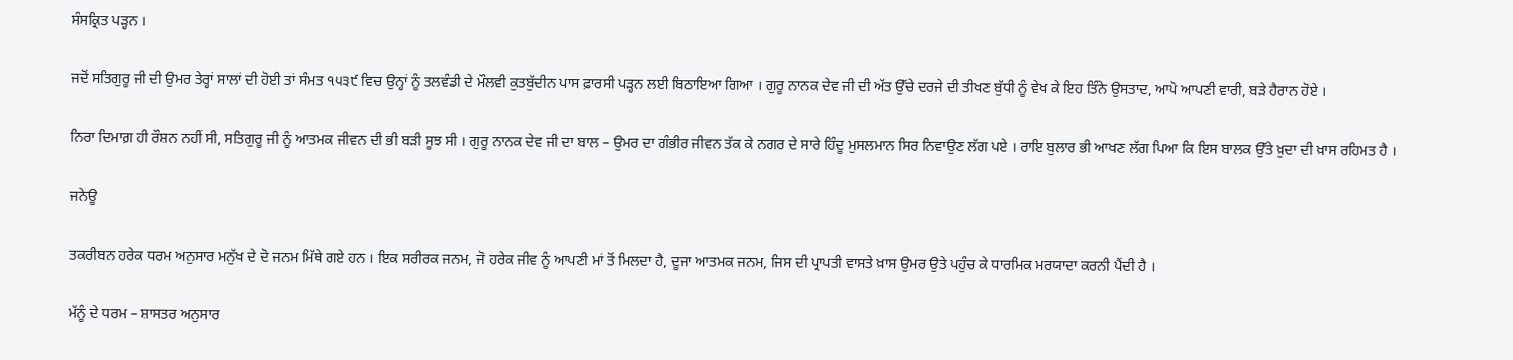ਸੰਸਕ੍ਰਿਤ ਪੜ੍ਹਨ ।

ਜਦੋਂ ਸਤਿਗੁਰੂ ਜੀ ਦੀ ਉਮਰ ਤੇਰ੍ਹਾਂ ਸਾਲਾਂ ਦੀ ਹੋਈ ਤਾਂ ਸੰਮਤ ੧੫੩੯ ਵਿਚ ਉਨ੍ਹਾਂ ਨੂੰ ਤਲਵੰਡੀ ਦੇ ਮੌਲਵੀ ਕੁਤਬੁੱਦੀਨ ਪਾਸ ਫ਼ਾਰਸੀ ਪੜ੍ਹਨ ਲਈ ਬਿਠਾਇਆ ਗਿਆ । ਗੁਰੂ ਨਾਨਕ ਦੇਵ ਜੀ ਦੀ ਅੱਤ ਉੱਚੇ ਦਰਜੇ ਦੀ ਤੀਖਣ ਬੁੱਧੀ ਨੂੰ ਵੇਖ ਕੇ ਇਹ ਤਿੰਨੇ ਉਸਤਾਦ, ਆਪੋ ਆਪਣੀ ਵਾਰੀ, ਬੜੇ ਹੈਰਾਨ ਹੋਏ ।

ਨਿਰਾ ਦਿਮਾਗ਼ ਹੀ ਰੌਸ਼ਨ ਨਹੀਂ ਸੀ, ਸਤਿਗੁਰੂ ਜੀ ਨੂੰ ਆਤਮਕ ਜੀਵਨ ਦੀ ਭੀ ਬੜੀ ਸੂਝ ਸੀ । ਗੁਰੂ ਨਾਨਕ ਦੇਵ ਜੀ ਦਾ ਬਾਲ – ਉਮਰ ਦਾ ਗੰਭੀਰ ਜੀਵਨ ਤੱਕ ਕੇ ਨਗਰ ਦੇ ਸਾਰੇ ਹਿੰਦੂ ਮੁਸਲਮਾਨ ਸਿਰ ਨਿਵਾਉਣ ਲੱਗ ਪਏ । ਰਾਇ ਬੁਲਾਰ ਭੀ ਆਖਣ ਲੱਗ ਪਿਆ ਕਿ ਇਸ ਬਾਲਕ ਉੱਤੇ ਖ਼ੁਦਾ ਦੀ ਖ਼ਾਸ ਰਹਿਮਤ ਹੈ ।

ਜਨੇਊ

ਤਕਰੀਬਨ ਹਰੇਕ ਧਰਮ ਅਨੁਸਾਰ ਮਨੁੱਖ ਦੇ ਦੋ ਜਨਮ ਮਿੱਥੇ ਗਏ ਹਨ । ਇਕ ਸਰੀਰਕ ਜਨਮ, ਜੋ ਹਰੇਕ ਜੀਵ ਨੂੰ ਆਪਣੀ ਮਾਂ ਤੋਂ ਮਿਲਦਾ ਹੈ, ਦੂਜਾ ਆਤਮਕ ਜਨਮ, ਜਿਸ ਦੀ ਪ੍ਰਾਪਤੀ ਵਾਸਤੇ ਖ਼ਾਸ ਉਮਰ ਉਤੇ ਪਹੁੰਚ ਕੇ ਧਾਰਮਿਕ ਮਰਯਾਦਾ ਕਰਨੀ ਪੈਂਦੀ ਹੈ ।

ਮੱਨੂੰ ਦੇ ਧਰਮ – ਸ਼ਾਸਤਰ ਅਨੁਸਾਰ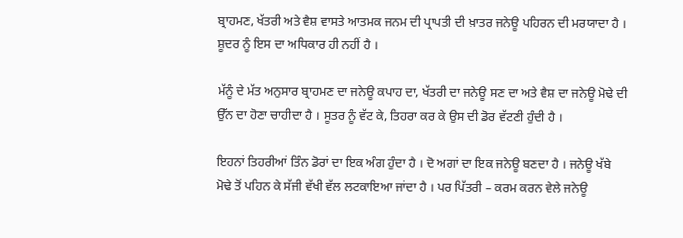ਬ੍ਰਾਹਮਣ, ਖੱਤਰੀ ਅਤੇ ਵੈਸ਼ ਵਾਸਤੇ ਆਤਮਕ ਜਨਮ ਦੀ ਪ੍ਰਾਪਤੀ ਦੀ ਖ਼ਾਤਰ ਜਨੇਊ ਪਹਿਰਨ ਦੀ ਮਰਯਾਦਾ ਹੈ । ਸ਼ੂਦਰ ਨੂੰ ਇਸ ਦਾ ਅਧਿਕਾਰ ਹੀ ਨਹੀਂ ਹੈ ।

ਮੱਨੂੰ ਦੇ ਮੱਤ ਅਨੁਸਾਰ ਬ੍ਰਾਹਮਣ ਦਾ ਜਨੇਊ ਕਪਾਹ ਦਾ, ਖੱਤਰੀ ਦਾ ਜਨੇਊ ਸਣ ਦਾ ਅਤੇ ਵੈਸ਼ ਦਾ ਜਨੇਊ ਮੋਢੇ ਦੀ ਉੱਨ ਦਾ ਹੋਣਾ ਚਾਹੀਦਾ ਹੈ । ਸੂਤਰ ਨੂੰ ਵੱਟ ਕੇ, ਤਿਹਰਾ ਕਰ ਕੇ ਉਸ ਦੀ ਡੋਰ ਵੱਟਣੀ ਹੁੰਦੀ ਹੈ ।

ਇਹਨਾਂ ਤਿਹਰੀਆਂ ਤਿੰਨ ਡੋਰਾਂ ਦਾ ਇਕ ਅੰਗ ਹੁੰਦਾ ਹੈ । ਦੋ ਅਗਾਂ ਦਾ ਇਕ ਜਨੇਊ ਬਣਦਾ ਹੈ । ਜਨੇਊ ਖੱਬੇ ਮੋਢੇ ਤੋਂ ਪਹਿਨ ਕੇ ਸੱਜੀ ਵੱਖੀ ਵੱਲ ਲਟਕਾਇਆ ਜਾਂਦਾ ਹੈ । ਪਰ ਪਿੱਤਰੀ – ਕਰਮ ਕਰਨ ਵੇਲੇ ਜਨੇਊ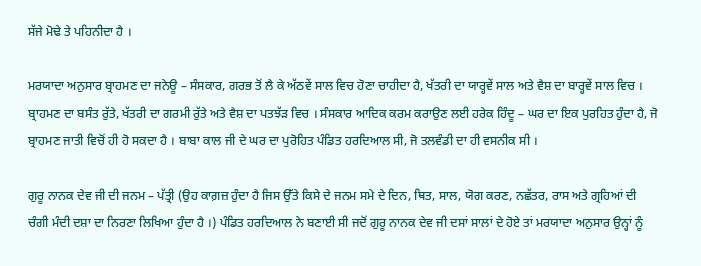ਸੱਜੇ ਮੋਢੇ ਤੇ ਪਹਿਨੀਦਾ ਹੈ ।

ਮਰਯਾਦਾ ਅਨੁਸਾਰ ਬ੍ਰਾਹਮਣ ਦਾ ਜਨੇਊ – ਸੰਸਕਾਰ, ਗਰਭ ਤੋਂ ਲੈ ਕੇ ਅੱਠਵੇਂ ਸਾਲ ਵਿਚ ਹੋਣਾ ਚਾਹੀਦਾ ਹੈ, ਖੱਤਰੀ ਦਾ ਯਾਰ੍ਹਵੇਂ ਸਾਲ ਅਤੇ ਵੈਸ਼ ਦਾ ਬਾਰ੍ਹਵੇਂ ਸਾਲ ਵਿਚ । ਬ੍ਰਾਹਮਣ ਦਾ ਬਸੰਤ ਰੁੱਤੇ, ਖੱਤਰੀ ਦਾ ਗਰਮੀ ਰੁੱਤੇ ਅਤੇ ਵੈਸ਼ ਦਾ ਪਤਝੱੜ ਵਿਚ । ਸੰਸਕਾਰ ਆਦਿਕ ਕਰਮ ਕਰਾਉਣ ਲਈ ਹਰੇਕ ਹਿੰਦੂ – ਘਰ ਦਾ ਇਕ ਪੁਰਹਿਤ ਹੁੰਦਾ ਹੈ, ਜੋ ਬ੍ਰਾਹਮਣ ਜਾਤੀ ਵਿਚੋਂ ਹੀ ਹੋ ਸਕਦਾ ਹੈ । ਬਾਬਾ ਕਾਲ ਜੀ ਦੇ ਘਰ ਦਾ ਪੁਰੋਹਿਤ ਪੰਡਿਤ ਹਰਦਿਆਲ ਸੀ, ਜੋ ਤਲਵੰਡੀ ਦਾ ਹੀ ਵਸਨੀਕ ਸੀ ।

ਗੁਰੂ ਨਾਨਕ ਦੇਵ ਜੀ ਦੀ ਜਨਮ – ਪੱਤ੍ਰੀ (ਉਹ ਕਾਗ਼ਜ਼ ਹੁੰਦਾ ਹੈ ਜਿਸ ਉੱਤੇ ਕਿਸੇ ਦੇ ਜਨਮ ਸਮੇ ਦੇ ਦਿਨ, ਥਿਤ, ਸਾਲ, ਯੋਗ ਕਰਣ, ਨਛੱਤਰ, ਰਾਸ ਅਤੇ ਗ੍ਰਹਿਆਂ ਦੀ ਚੰਗੀ ਮੰਦੀ ਦਸ਼ਾ ਦਾ ਨਿਰਣਾ ਲਿਖਿਆ ਹੁੰਦਾ ਹੈ ।) ਪੰਡਿਤ ਹਰਦਿਆਲ ਨੇ ਬਣਾਈ ਸੀ ਜਦੋਂ ਗੁਰੂ ਨਾਨਕ ਦੇਵ ਜੀ ਦਸਾਂ ਸਾਲਾਂ ਦੇ ਹੋਏ ਤਾਂ ਮਰਯਾਦਾ ਅਨੁਸਾਰ ਉਨ੍ਹਾਂ ਨੂੰ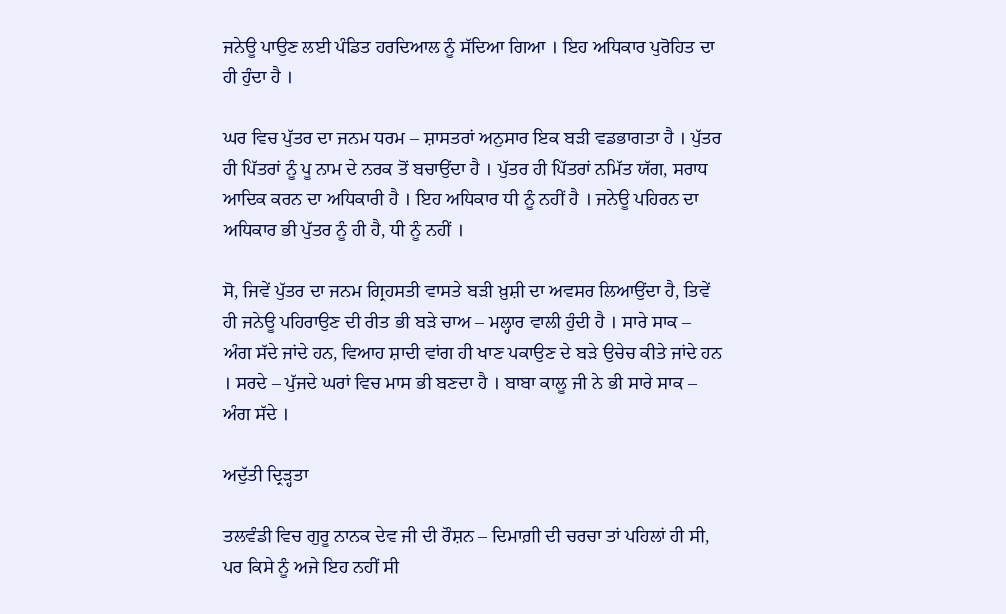ਜਨੇਊ ਪਾਉਣ ਲਈ ਪੰਡਿਤ ਹਰਦਿਆਲ ਨੂੰ ਸੱਦਿਆ ਗਿਆ । ਇਹ ਅਧਿਕਾਰ ਪੁਰੋਹਿਤ ਦਾ ਹੀ ਹੁੰਦਾ ਹੈ ।

ਘਰ ਵਿਚ ਪੁੱਤਰ ਦਾ ਜਨਮ ਧਰਮ – ਸ਼ਾਸਤਰਾਂ ਅਨੁਸਾਰ ਇਕ ਬੜੀ ਵਡਭਾਗਤਾ ਹੈ । ਪੁੱਤਰ ਹੀ ਪਿੱਤਰਾਂ ਨੂੰ ਪੂ ਨਾਮ ਦੇ ਨਰਕ ਤੋਂ ਬਚਾਉਂਦਾ ਹੈ । ਪੁੱਤਰ ਹੀ ਪਿੱਤਰਾਂ ਨਮਿੱਤ ਯੱਗ, ਸਰਾਧ ਆਦਿਕ ਕਰਨ ਦਾ ਅਧਿਕਾਰੀ ਹੈ । ਇਹ ਅਧਿਕਾਰ ਧੀ ਨੂੰ ਨਹੀਂ ਹੈ । ਜਨੇਊ ਪਹਿਰਨ ਦਾ ਅਧਿਕਾਰ ਭੀ ਪੁੱਤਰ ਨੂੰ ਹੀ ਹੈ, ਧੀ ਨੂੰ ਨਹੀਂ ।

ਸੋ, ਜਿਵੇਂ ਪੁੱਤਰ ਦਾ ਜਨਮ ਗ੍ਰਿਹਸਤੀ ਵਾਸਤੇ ਬੜੀ ਖ਼ੁਸ਼ੀ ਦਾ ਅਵਸਰ ਲਿਆਉਂਦਾ ਹੈ, ਤਿਵੇਂ ਹੀ ਜਨੇਊ ਪਹਿਰਾਉਣ ਦੀ ਰੀਤ ਭੀ ਬੜੇ ਚਾਅ – ਮਲ੍ਹਾਰ ਵਾਲੀ ਹੁੰਦੀ ਹੈ । ਸਾਰੇ ਸਾਕ – ਅੰਗ ਸੱਦੇ ਜਾਂਦੇ ਹਨ, ਵਿਆਹ ਸ਼ਾਦੀ ਵਾਂਗ ਹੀ ਖਾਣ ਪਕਾਉਣ ਦੇ ਬੜੇ ਉਚੇਚ ਕੀਤੇ ਜਾਂਦੇ ਹਨ । ਸਰਦੇ – ਪੁੱਜਦੇ ਘਰਾਂ ਵਿਚ ਮਾਸ ਭੀ ਬਣਦਾ ਹੈ । ਬਾਬਾ ਕਾਲੂ ਜੀ ਨੇ ਭੀ ਸਾਰੇ ਸਾਕ – ਅੰਗ ਸੱਦੇ ।

ਅਦੁੱਤੀ ਦ੍ਰਿੜ੍ਹਤਾ

ਤਲਵੰਡੀ ਵਿਚ ਗੁਰੂ ਨਾਨਕ ਦੇਵ ਜੀ ਦੀ ਰੌਸ਼ਨ – ਦਿਮਾਗ਼ੀ ਦੀ ਚਰਚਾ ਤਾਂ ਪਹਿਲਾਂ ਹੀ ਸੀ, ਪਰ ਕਿਸੇ ਨੂੰ ਅਜੇ ਇਹ ਨਹੀਂ ਸੀ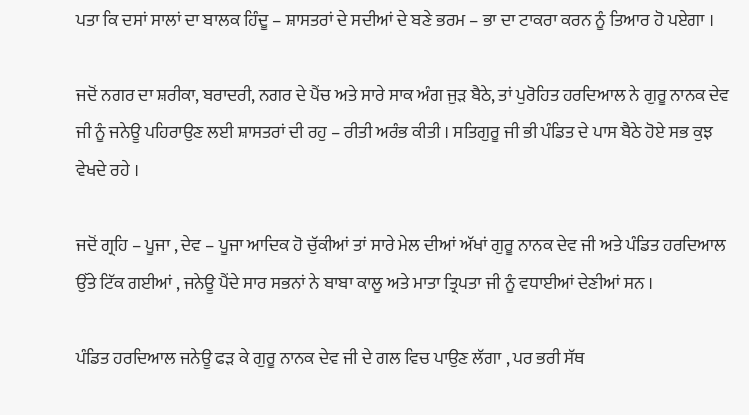ਪਤਾ ਕਿ ਦਸਾਂ ਸਾਲਾਂ ਦਾ ਬਾਲਕ ਹਿੰਦੂ – ਸ਼ਾਸਤਰਾਂ ਦੇ ਸਦੀਆਂ ਦੇ ਬਣੇ ਭਰਮ – ਭਾ ਦਾ ਟਾਕਰਾ ਕਰਨ ਨੂੰ ਤਿਆਰ ਹੋ ਪਏਗਾ ।

ਜਦੋਂ ਨਗਰ ਦਾ ਸ਼ਰੀਕਾ, ਬਰਾਦਰੀ, ਨਗਰ ਦੇ ਪੈਂਚ ਅਤੇ ਸਾਰੇ ਸਾਕ ਅੰਗ ਜੁੜ ਬੈਠੇ, ਤਾਂ ਪੁਰੋਹਿਤ ਹਰਦਿਆਲ ਨੇ ਗੁਰੂ ਨਾਨਕ ਦੇਵ ਜੀ ਨੂੰ ਜਨੇਊ ਪਹਿਰਾਉਣ ਲਈ ਸ਼ਾਸਤਰਾਂ ਦੀ ਰਹੁ – ਰੀਤੀ ਅਰੰਭ ਕੀਤੀ । ਸਤਿਗੁਰੂ ਜੀ ਭੀ ਪੰਡਿਤ ਦੇ ਪਾਸ ਬੈਠੇ ਹੋਏ ਸਭ ਕੁਝ ਵੇਖਦੇ ਰਹੇ ।

ਜਦੋਂ ਗ੍ਰਹਿ – ਪੂਜਾ , ਦੇਵ – ਪੂਜਾ ਆਦਿਕ ਹੋ ਚੁੱਕੀਆਂ ਤਾਂ ਸਾਰੇ ਮੇਲ ਦੀਆਂ ਅੱਖਾਂ ਗੁਰੂ ਨਾਨਕ ਦੇਵ ਜੀ ਅਤੇ ਪੰਡਿਤ ਹਰਦਿਆਲ ਉੱਤੇ ਟਿੱਕ ਗਈਆਂ , ਜਨੇਊ ਪੈਂਦੇ ਸਾਰ ਸਭਨਾਂ ਨੇ ਬਾਬਾ ਕਾਲੂ ਅਤੇ ਮਾਤਾ ਤ੍ਰਿਪਤਾ ਜੀ ਨੂੰ ਵਧਾਈਆਂ ਦੇਣੀਆਂ ਸਨ ।

ਪੰਡਿਤ ਹਰਦਿਆਲ ਜਨੇਊ ਫੜ ਕੇ ਗੁਰੂ ਨਾਨਕ ਦੇਵ ਜੀ ਦੇ ਗਲ ਵਿਚ ਪਾਉਣ ਲੱਗਾ , ਪਰ ਭਰੀ ਸੱਥ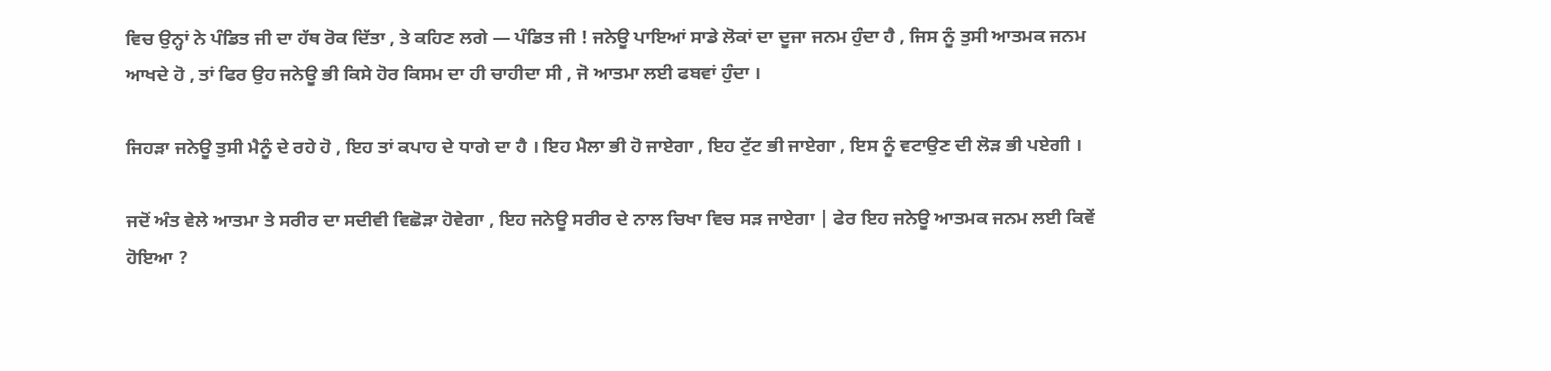ਵਿਚ ਉਨ੍ਹਾਂ ਨੇ ਪੰਡਿਤ ਜੀ ਦਾ ਹੱਥ ਰੋਕ ਦਿੱਤਾ , ਤੇ ਕਹਿਣ ਲਗੇ — ਪੰਡਿਤ ਜੀ ! ਜਨੇਊ ਪਾਇਆਂ ਸਾਡੇ ਲੋਕਾਂ ਦਾ ਦੂਜਾ ਜਨਮ ਹੁੰਦਾ ਹੈ , ਜਿਸ ਨੂੰ ਤੁਸੀ ਆਤਮਕ ਜਨਮ ਆਖਦੇ ਹੋ , ਤਾਂ ਫਿਰ ਉਹ ਜਨੇਊ ਭੀ ਕਿਸੇ ਹੋਰ ਕਿਸਮ ਦਾ ਹੀ ਚਾਹੀਦਾ ਸੀ , ਜੋ ਆਤਮਾ ਲਈ ਫਬਵਾਂ ਹੁੰਦਾ ।

ਜਿਹੜਾ ਜਨੇਊ ਤੁਸੀ ਮੈਨੂੰ ਦੇ ਰਹੇ ਹੋ , ਇਹ ਤਾਂ ਕਪਾਹ ਦੇ ਧਾਗੇ ਦਾ ਹੈ । ਇਹ ਮੈਲਾ ਭੀ ਹੋ ਜਾਏਗਾ , ਇਹ ਟੁੱਟ ਭੀ ਜਾਏਗਾ , ਇਸ ਨੂੰ ਵਟਾਉਣ ਦੀ ਲੋੜ ਭੀ ਪਏਗੀ ।

ਜਦੋਂ ਅੰਤ ਵੇਲੇ ਆਤਮਾ ਤੇ ਸਰੀਰ ਦਾ ਸਦੀਵੀ ਵਿਛੋੜਾ ਹੋਵੇਗਾ , ਇਹ ਜਨੇਊ ਸਰੀਰ ਦੇ ਨਾਲ ਚਿਖਾ ਵਿਚ ਸੜ ਜਾਏਗਾ | ਫੇਰ ਇਹ ਜਨੇਊ ਆਤਮਕ ਜਨਮ ਲਈ ਕਿਵੇਂ ਹੋਇਆ ?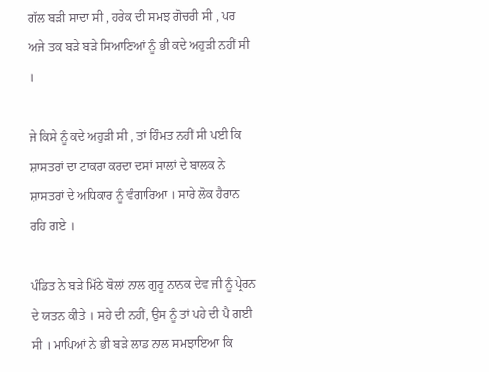ਗੱਲ ਬੜੀ ਸਾਦਾ ਸੀ , ਹਰੇਕ ਦੀ ਸਮਝ ਗੋਚਰੀ ਸੀ , ਪਰ ਅਜੇ ਤਕ ਬੜੇ ਬੜੇ ਸਿਆਣਿਆਂ ਨੂੰ ਭੀ ਕਦੇ ਅਹੁੜੀ ਨਹੀਂ ਸੀ ।

ਜੇ ਕਿਸੇ ਨੂੰ ਕਦੇ ਅਹੁੜੀ ਸੀ , ਤਾਂ ਹਿੰਮਤ ਨਹੀਂ ਸੀ ਪਈ ਕਿ ਸ਼ਾਸਤਰਾਂ ਦਾ ਟਾਕਰਾ ਕਰਦਾ ਦਸਾਂ ਸਾਲਾਂ ਦੇ ਬਾਲਕ ਨੇ ਸ਼ਾਸਤਰਾਂ ਦੇ ਅਧਿਕਾਰ ਨੂੰ ਵੰਗਾਰਿਆ । ਸਾਰੇ ਲੋਕ ਹੈਰਾਨ ਰਹਿ ਗਏ ।

ਪੰਡਿਤ ਨੇ ਬੜੇ ਮਿੱਠੇ ਬੋਲਾਂ ਨਾਲ ਗੁਰੂ ਨਾਨਕ ਦੇਵ ਜੀ ਨੂੰ ਪ੍ਰੇਰਨ ਦੇ ਯਤਨ ਕੀਤੇ । ਸਹੇ ਦੀ ਨਹੀਂ, ਉਸ ਨੂੰ ਤਾਂ ਪਹੇ ਦੀ ਪੈ ਗਈ ਸੀ । ਮਾਪਿਆਂ ਨੇ ਭੀ ਬੜੇ ਲਾਡ ਨਾਲ ਸਮਝਾਇਆ ਕਿ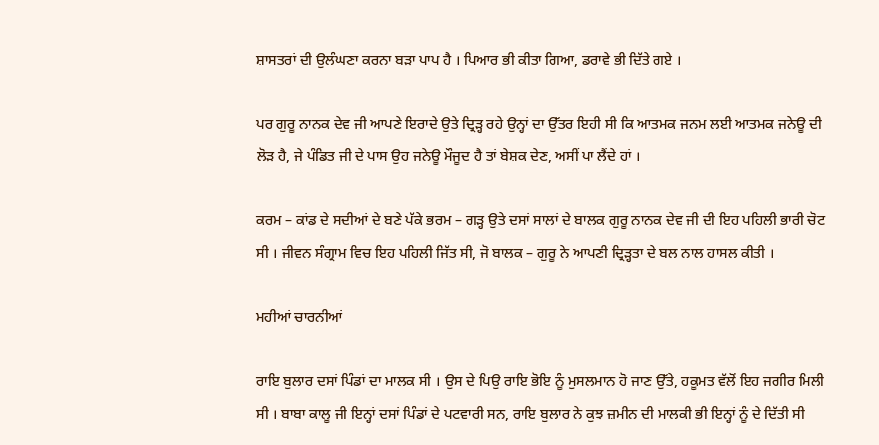ਸ਼ਾਸਤਰਾਂ ਦੀ ਉਲੰਘਣਾ ਕਰਨਾ ਬੜਾ ਪਾਪ ਹੈ । ਪਿਆਰ ਭੀ ਕੀਤਾ ਗਿਆ, ਡਰਾਵੇ ਭੀ ਦਿੱਤੇ ਗਏ ।

ਪਰ ਗੁਰੂ ਨਾਨਕ ਦੇਵ ਜੀ ਆਪਣੇ ਇਰਾਦੇ ਉਤੇ ਦ੍ਰਿੜ੍ਹ ਰਹੇ ਉਨ੍ਹਾਂ ਦਾ ਉੱਤਰ ਇਹੀ ਸੀ ਕਿ ਆਤਮਕ ਜਨਮ ਲਈ ਆਤਮਕ ਜਨੇਊ ਦੀ ਲੋੜ ਹੈ, ਜੇ ਪੰਡਿਤ ਜੀ ਦੇ ਪਾਸ ਉਹ ਜਨੇਊ ਮੌਜੂਦ ਹੈ ਤਾਂ ਬੇਸ਼ਕ ਦੇਣ, ਅਸੀਂ ਪਾ ਲੈਂਦੇ ਹਾਂ ।

ਕਰਮ – ਕਾਂਡ ਦੇ ਸਦੀਆਂ ਦੇ ਬਣੇ ਪੱਕੇ ਭਰਮ – ਗੜ੍ਹ ਉਤੇ ਦਸਾਂ ਸਾਲਾਂ ਦੇ ਬਾਲਕ ਗੁਰੂ ਨਾਨਕ ਦੇਵ ਜੀ ਦੀ ਇਹ ਪਹਿਲੀ ਭਾਰੀ ਚੋਟ ਸੀ । ਜੀਵਨ ਸੰਗ੍ਰਾਮ ਵਿਚ ਇਹ ਪਹਿਲੀ ਜਿੱਤ ਸੀ, ਜੋ ਬਾਲਕ – ਗੁਰੂ ਨੇ ਆਪਣੀ ਦ੍ਰਿੜ੍ਹਤਾ ਦੇ ਬਲ ਨਾਲ ਹਾਸਲ ਕੀਤੀ ।

ਮਹੀਆਂ ਚਾਰਨੀਆਂ

ਰਾਇ ਬੁਲਾਰ ਦਸਾਂ ਪਿੰਡਾਂ ਦਾ ਮਾਲਕ ਸੀ । ਉਸ ਦੇ ਪਿਉ ਰਾਇ ਭੋਇ ਨੂੰ ਮੁਸਲਮਾਨ ਹੋ ਜਾਣ ਉੱਤੇ, ਹਕੂਮਤ ਵੱਲੋਂ ਇਹ ਜਗੀਰ ਮਿਲੀ ਸੀ । ਬਾਬਾ ਕਾਲੂ ਜੀ ਇਨ੍ਹਾਂ ਦਸਾਂ ਪਿੰਡਾਂ ਦੇ ਪਟਵਾਰੀ ਸਨ, ਰਾਇ ਬੁਲਾਰ ਨੇ ਕੁਝ ਜ਼ਮੀਨ ਦੀ ਮਾਲਕੀ ਭੀ ਇਨ੍ਹਾਂ ਨੂੰ ਦੇ ਦਿੱਤੀ ਸੀ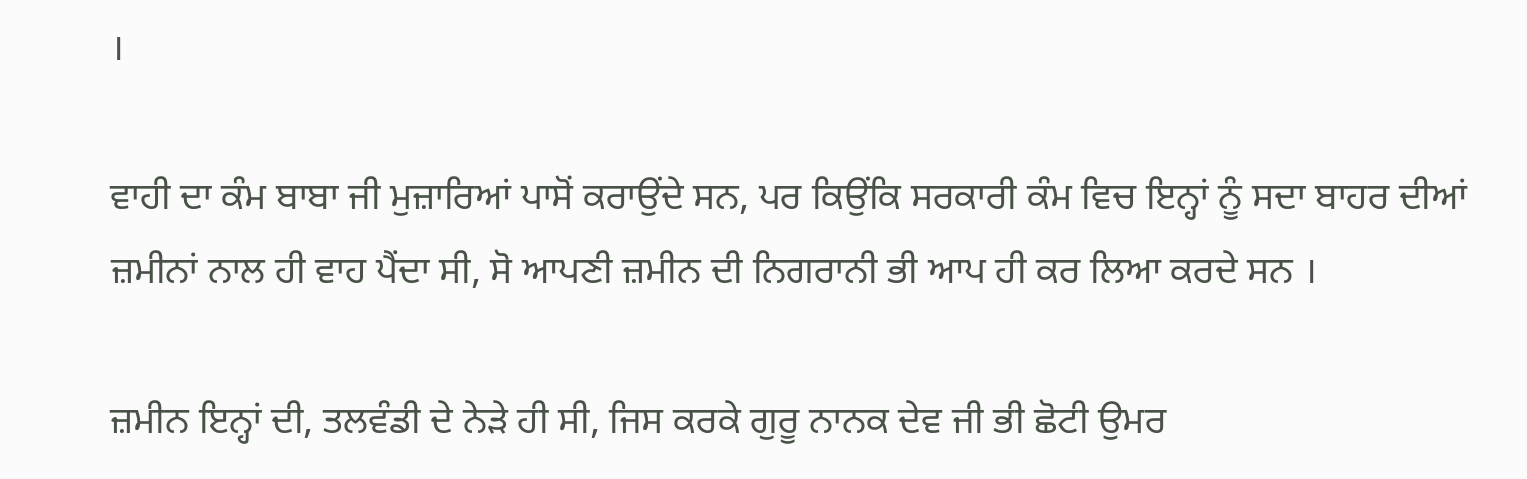।

ਵਾਹੀ ਦਾ ਕੰਮ ਬਾਬਾ ਜੀ ਮੁਜ਼ਾਰਿਆਂ ਪਾਸੋਂ ਕਰਾਉਂਦੇ ਸਨ, ਪਰ ਕਿਉਂਕਿ ਸਰਕਾਰੀ ਕੰਮ ਵਿਚ ਇਨ੍ਹਾਂ ਨੂੰ ਸਦਾ ਬਾਹਰ ਦੀਆਂ ਜ਼ਮੀਨਾਂ ਨਾਲ ਹੀ ਵਾਹ ਪੈਂਦਾ ਸੀ, ਸੋ ਆਪਣੀ ਜ਼ਮੀਨ ਦੀ ਨਿਗਰਾਨੀ ਭੀ ਆਪ ਹੀ ਕਰ ਲਿਆ ਕਰਦੇ ਸਨ ।

ਜ਼ਮੀਨ ਇਨ੍ਹਾਂ ਦੀ, ਤਲਵੰਡੀ ਦੇ ਨੇੜੇ ਹੀ ਸੀ, ਜਿਸ ਕਰਕੇ ਗੁਰੂ ਨਾਨਕ ਦੇਵ ਜੀ ਭੀ ਛੋਟੀ ਉਮਰ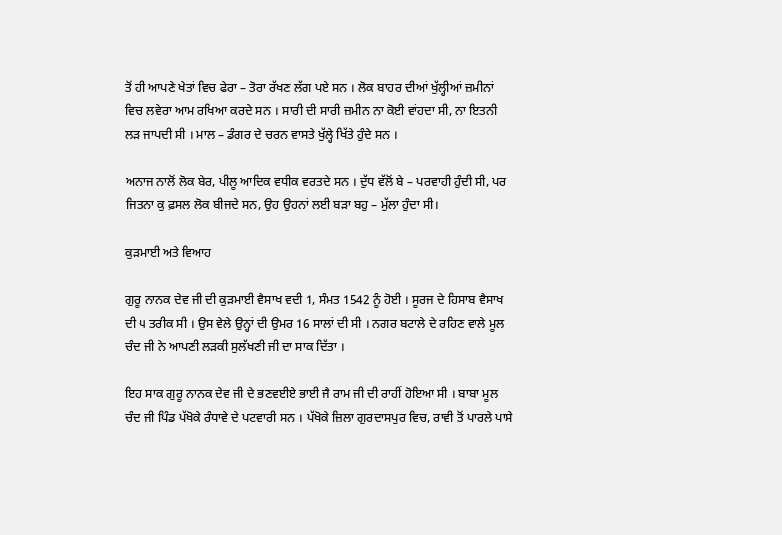ਤੋਂ ਹੀ ਆਪਣੇ ਖੇਤਾਂ ਵਿਚ ਫੇਰਾ – ਤੋਰਾ ਰੱਖਣ ਲੱਗ ਪਏ ਸਨ । ਲੋਕ ਬਾਹਰ ਦੀਆਂ ਖੁੱਲ੍ਹੀਆਂ ਜ਼ਮੀਨਾਂ ਵਿਚ ਲਵੇਰਾ ਆਮ ਰਖਿਆ ਕਰਦੇ ਸਨ । ਸਾਰੀ ਦੀ ਸਾਰੀ ਜ਼ਮੀਨ ਨਾ ਕੋਈ ਵਾਂਹਦਾ ਸੀ, ਨਾ ਇਤਨੀ ਲੜ ਜਾਪਦੀ ਸੀ । ਮਾਲ – ਡੰਗਰ ਦੇ ਚਰਨ ਵਾਸਤੇ ਖੁੱਲ੍ਹੇ ਖਿੱਤੇ ਹੁੰਦੇ ਸਨ ।

ਅਨਾਜ ਨਾਲੋਂ ਲੋਕ ਬੇਰ, ਪੀਲੂ ਆਦਿਕ ਵਧੀਕ ਵਰਤਦੇ ਸਨ । ਦੁੱਧ ਵੱਲੋਂ ਬੇ – ਪਰਵਾਹੀ ਹੁੰਦੀ ਸੀ, ਪਰ ਜਿਤਨਾ ਕੁ ਫ਼ਸਲ ਲੋਕ ਬੀਜਦੇ ਸਨ, ਉਹ ਉਹਨਾਂ ਲਈ ਬੜਾ ਬਹੁ – ਮੁੱਲਾ ਹੁੰਦਾ ਸੀ।

ਕੁੜਮਾਈ ਅਤੇ ਵਿਆਹ

ਗੁਰੂ ਨਾਨਕ ਦੇਵ ਜੀ ਦੀ ਕੁੜਮਾਈ ਵੈਸਾਖ ਵਦੀ 1, ਸੰਮਤ 1542 ਨੂੰ ਹੋਈ । ਸੂਰਜ ਦੇ ਹਿਸਾਬ ਵੈਸਾਖ ਦੀ ੫ ਤਰੀਕ ਸੀ । ਉਸ ਵੇਲੇ ਉਨ੍ਹਾਂ ਦੀ ਉਮਰ 16 ਸਾਲਾਂ ਦੀ ਸੀ । ਨਗਰ ਬਟਾਲੇ ਦੇ ਰਹਿਣ ਵਾਲੇ ਮੂਲ ਚੰਦ ਜੀ ਨੇ ਆਪਣੀ ਲੜਕੀ ਸੁਲੱਖਣੀ ਜੀ ਦਾ ਸਾਕ ਦਿੱਤਾ ।

ਇਹ ਸਾਕ ਗੁਰੂ ਨਾਨਕ ਦੇਵ ਜੀ ਦੇ ਭਣਵਈਏ ਭਾਈ ਜੈ ਰਾਮ ਜੀ ਦੀ ਰਾਹੀਂ ਹੋਇਆ ਸੀ । ਬਾਬਾ ਮੂਲ ਚੰਦ ਜੀ ਪਿੰਡ ਪੱਖੋਕੇ ਰੰਧਾਵੇ ਦੇ ਪਟਵਾਰੀ ਸਨ । ਪੱਖੋਕੇ ਜ਼ਿਲਾ ਗੁਰਦਾਸਪੁਰ ਵਿਚ, ਰਾਵੀ ਤੋਂ ਪਾਰਲੇ ਪਾਸੇ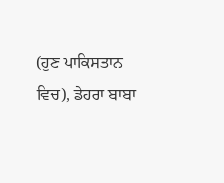(ਹੁਣ ਪਾਕਿਸਤਾਨ ਵਿਚ), ਡੇਹਰਾ ਬਾਬਾ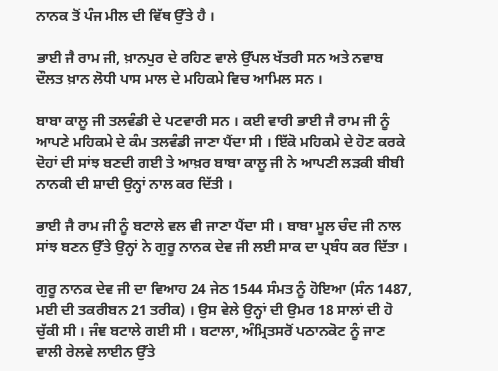ਨਾਨਕ ਤੋਂ ਪੰਜ ਮੀਲ ਦੀ ਵਿੱਥ ਉੱਤੇ ਹੈ ।

ਭਾਈ ਜੈ ਰਾਮ ਜੀ, ਖ਼ਾਨਪੁਰ ਦੇ ਰਹਿਣ ਵਾਲੇ ਉੱਪਲ ਖੱਤਰੀ ਸਨ ਅਤੇ ਨਵਾਬ ਦੌਲਤ ਖ਼ਾਨ ਲੋਧੀ ਪਾਸ ਮਾਲ ਦੇ ਮਹਿਕਮੇ ਵਿਚ ਆਮਿਲ ਸਨ ।

ਬਾਬਾ ਕਾਲੂ ਜੀ ਤਲਵੰਡੀ ਦੇ ਪਟਵਾਰੀ ਸਨ । ਕਈ ਵਾਰੀ ਭਾਈ ਜੈ ਰਾਮ ਜੀ ਨੂੰ ਆਪਣੇ ਮਹਿਕਮੇ ਦੇ ਕੰਮ ਤਲਵੰਡੀ ਜਾਣਾ ਪੈਂਦਾ ਸੀ । ਇੱਕੋ ਮਹਿਕਮੇ ਦੇ ਹੋਣ ਕਰਕੇ ਦੋਹਾਂ ਦੀ ਸਾਂਝ ਬਣਦੀ ਗਈ ਤੇ ਆਖ਼ਰ ਬਾਬਾ ਕਾਲੂ ਜੀ ਨੇ ਆਪਣੀ ਲੜਕੀ ਬੀਬੀ ਨਾਨਕੀ ਦੀ ਸ਼ਾਦੀ ਉਨ੍ਹਾਂ ਨਾਲ ਕਰ ਦਿੱਤੀ ।

ਭਾਈ ਜੈ ਰਾਮ ਜੀ ਨੂੰ ਬਟਾਲੇ ਵਲ ਵੀ ਜਾਣਾ ਪੈਂਦਾ ਸੀ । ਬਾਬਾ ਮੂਲ ਚੰਦ ਜੀ ਨਾਲ ਸਾਂਝ ਬਣਨ ਉੱਤੇ ਉਨ੍ਹਾਂ ਨੇ ਗੁਰੂ ਨਾਨਕ ਦੇਵ ਜੀ ਲਈ ਸਾਕ ਦਾ ਪ੍ਰਬੰਧ ਕਰ ਦਿੱਤਾ ।

ਗੁਰੂ ਨਾਨਕ ਦੇਵ ਜੀ ਦਾ ਵਿਆਹ 24 ਜੇਠ 1544 ਸੰਮਤ ਨੂੰ ਹੋਇਆ (ਸੰਨ 1487, ਮਈ ਦੀ ਤਕਰੀਬਨ 21 ਤਰੀਕ) । ਉਸ ਵੇਲੇ ਉਨ੍ਹਾਂ ਦੀ ਉਮਰ 18 ਸਾਲਾਂ ਦੀ ਹੋ ਚੁੱਕੀ ਸੀ । ਜੰਞ ਬਟਾਲੇ ਗਈ ਸੀ । ਬਟਾਲਾ, ਅੰਮ੍ਰਿਤਸਰੋਂ ਪਠਾਨਕੋਟ ਨੂੰ ਜਾਣ ਵਾਲੀ ਰੇਲਵੇ ਲਾਈਨ ਉੱਤੇ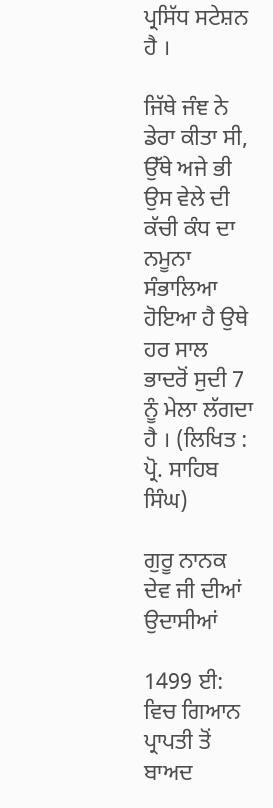ਪ੍ਰਸਿੱਧ ਸਟੇਸ਼ਨ ਹੈ ।

ਜਿੱਥੇ ਜੰਞ ਨੇ ਡੇਰਾ ਕੀਤਾ ਸੀ, ਉੱਥੇ ਅਜੇ ਭੀ ਉਸ ਵੇਲੇ ਦੀ ਕੱਚੀ ਕੰਧ ਦਾ ਨਮੂਨਾ ਸੰਭਾਲਿਆ ਹੋਇਆ ਹੈ ਉਥੇ ਹਰ ਸਾਲ ਭਾਦਰੋਂ ਸੁਦੀ 7 ਨੂੰ ਮੇਲਾ ਲੱਗਦਾ ਹੈ । (ਲਿਖਿਤ : ਪ੍ਰੋ. ਸਾਹਿਬ ਸਿੰਘ)

ਗੁਰੂ ਨਾਨਕ ਦੇਵ ਜੀ ਦੀਆਂ ਉਦਾਸੀਆਂ

1499 ਈ: ਵਿਚ ਗਿਆਨ ਪ੍ਰਾਪਤੀ ਤੋਂ ਬਾਅਦ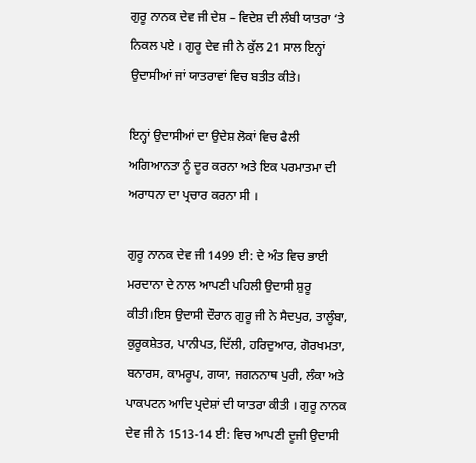ਗੁਰੂ ਨਾਨਕ ਦੇਵ ਜੀ ਦੇਸ਼ – ਵਿਦੇਸ਼ ਦੀ ਲੰਬੀ ਯਾਤਰਾ ‘ਤੇ ਨਿਕਲ ਪਏ । ਗੁਰੂ ਦੇਵ ਜੀ ਨੇ ਕੁੱਲ 21 ਸਾਲ ਇਨ੍ਹਾਂ ਉਦਾਸੀਆਂ ਜਾਂ ਯਾਤਰਾਵਾਂ ਵਿਚ ਬਤੀਤ ਕੀਤੇ।

ਇਨ੍ਹਾਂ ਉਦਾਸੀਆਂ ਦਾ ਉਦੇਸ਼ ਲੋਕਾਂ ਵਿਚ ਫੈਲੀ ਅਗਿਆਨਤਾ ਨੂੰ ਦੂਰ ਕਰਨਾ ਅਤੇ ਇਕ ਪਰਮਾਤਮਾ ਦੀ ਅਰਾਧਨਾ ਦਾ ਪ੍ਰਚਾਰ ਕਰਨਾ ਸੀ ।

ਗੁਰੂ ਨਾਨਕ ਦੇਵ ਜੀ 1499 ਈ: ਦੇ ਅੰਤ ਵਿਚ ਭਾਈ ਮਰਦਾਨਾ ਦੇ ਨਾਲ ਆਪਣੀ ਪਹਿਲੀ ਉਦਾਸੀ ਸ਼ੁਰੂ ਕੀਤੀ।ਇਸ ਉਦਾਸੀ ਦੌਰਾਨ ਗੁਰੂ ਜੀ ਨੇ ਸੈਦਪੁਰ, ਤਾਲੂੰਬਾ, ਕੁਰੂਕਸ਼ੇਤਰ, ਪਾਨੀਪਤ, ਦਿੱਲੀ, ਹਰਿਦੁਆਰ, ਗੋਰਖਮਤਾ, ਬਨਾਰਸ, ਕਾਮਰੂਪ, ਗਯਾ, ਜਗਨਨਾਥ ਪੁਰੀ, ਲੰਕਾ ਅਤੇ ਪਾਕਪਟਨ ਆਦਿ ਪ੍ਰਦੇਸ਼ਾਂ ਦੀ ਯਾਤਰਾ ਕੀਤੀ । ਗੁਰੂ ਨਾਨਕ ਦੇਵ ਜੀ ਨੇ 1513-14 ਈ: ਵਿਚ ਆਪਣੀ ਦੂਜੀ ਉਦਾਸੀ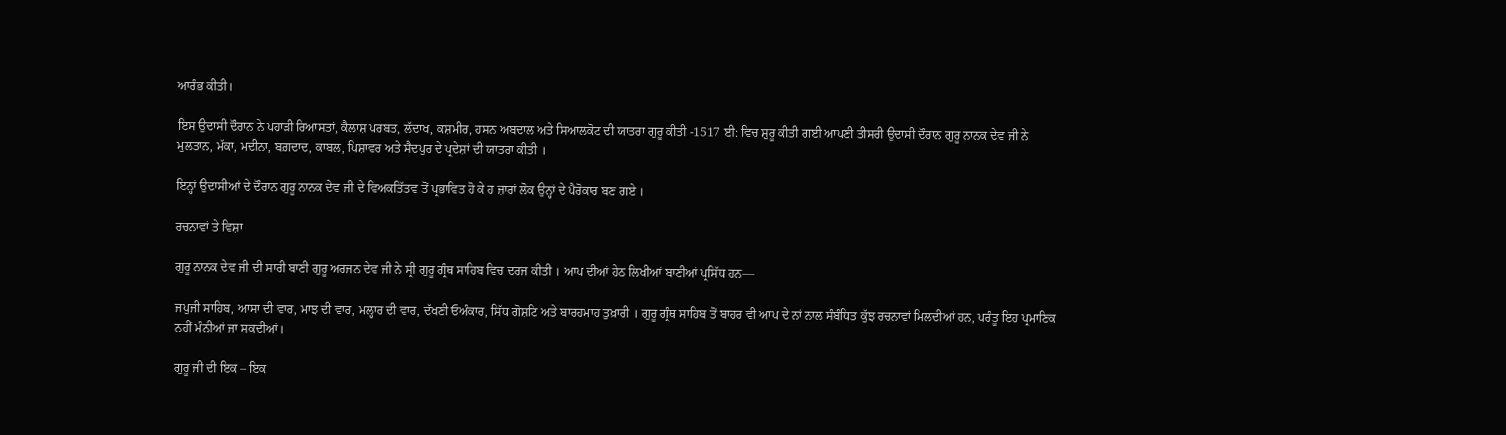ਆਰੰਭ ਕੀਤੀ।

ਇਸ ਉਦਾਸੀ ਦੌਰਾਨ ਨੇ ਪਹਾੜੀ ਰਿਆਸਤਾਂ, ਕੈਲਾਸ਼ ਪਰਬਤ, ਲੱਦਾਖ, ਕਸ਼ਮੀਰ, ਹਸਨ ਅਬਦਾਲ ਅਤੇ ਸਿਆਲਕੋਟ ਦੀ ਯਾਤਰਾ ਗੁਰੂ ਕੀਤੀ -1517 ਈ: ਵਿਚ ਸ਼ੁਰੂ ਕੀਤੀ ਗਈ ਆਪਣੀ ਤੀਸਰੀ ਉਦਾਸੀ ਦੌਰਾਨ ਗੁਰੂ ਨਾਨਕ ਦੇਵ ਜੀ ਨੇ ਮੁਲਤਾਨ, ਮੱਕਾ, ਮਦੀਨਾ, ਬਗ਼ਦਾਦ, ਕਾਬਲ, ਪਿਸ਼ਾਵਰ ਅਤੇ ਸੈਦਪੁਰ ਦੇ ਪ੍ਰਦੇਸ਼ਾਂ ਦੀ ਯਾਤਰਾ ਕੀਤੀ ।

ਇਨ੍ਹਾਂ ਉਦਾਸੀਆਂ ਦੇ ਦੌਰਾਨ ਗੁਰੂ ਨਾਨਕ ਦੇਵ ਜੀ ਦੇ ਵਿਅਕਤਿੱਤਵ ਤੋਂ ਪ੍ਰਭਾਵਿਤ ਹੋ ਕੇ ਹ ਜ਼ਾਰਾਂ ਲੋਕ ਉਨ੍ਹਾਂ ਦੇ ਪੈਰੋਕਾਰ ਬਣ ਗਏ ।

ਰਚਨਾਵਾਂ ਤੇ ਵਿਸ਼ਾ

ਗੁਰੂ ਨਾਨਕ ਦੇਵ ਜੀ ਦੀ ਸਾਰੀ ਬਾਣੀ ਗੁਰੂ ਅਰਜਨ ਦੇਵ ਜੀ ਨੇ ਸ੍ਰੀ ਗੁਰੂ ਗ੍ਰੰਥ ਸਾਹਿਬ ਵਿਚ ਦਰਜ ਕੀਤੀ । ਆਪ ਦੀਆਂ ਹੇਠ ਲਿਖੀਆਂ ਬਾਣੀਆਂ ਪ੍ਰਸਿੱਧ ਹਨ—

ਜਪੁਜੀ ਸਾਹਿਬ, ਆਸਾ ਦੀ ਵਾਰ, ਮਾਝ ਦੀ ਵਾਰ, ਮਲ੍ਹਾਰ ਦੀ ਵਾਰ, ਦੱਖਣੀ ਓਅੰਕਾਰ, ਸਿੱਧ ਗੋਸ਼ਟਿ ਅਤੇ ਬਾਰਹਮਾਹ ਤੁਖ਼ਾਰੀ । ਗੁਰੂ ਗ੍ਰੰਥ ਸਾਹਿਬ ਤੋਂ ਬਾਹਰ ਵੀ ਆਪ ਦੇ ਨਾਂ ਨਾਲ ਸੰਬੰਧਿਤ ਕੁੱਝ ਰਚਨਾਵਾਂ ਮਿਲਦੀਆਂ ਹਨ, ਪਰੰਤੂ ਇਹ ਪ੍ਰਮਾਣਿਕ ਨਹੀਂ ਮੰਨੀਆਂ ਜਾ ਸਕਦੀਆਂ।

ਗੁਰੂ ਜੀ ਦੀ ਇਕ – ਇਕ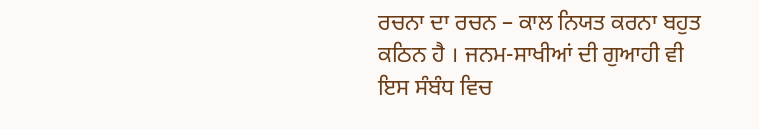ਰਚਨਾ ਦਾ ਰਚਨ – ਕਾਲ ਨਿਯਤ ਕਰਨਾ ਬਹੁਤ ਕਠਿਨ ਹੈ । ਜਨਮ-ਸਾਖੀਆਂ ਦੀ ਗੁਆਹੀ ਵੀ ਇਸ ਸੰਬੰਧ ਵਿਚ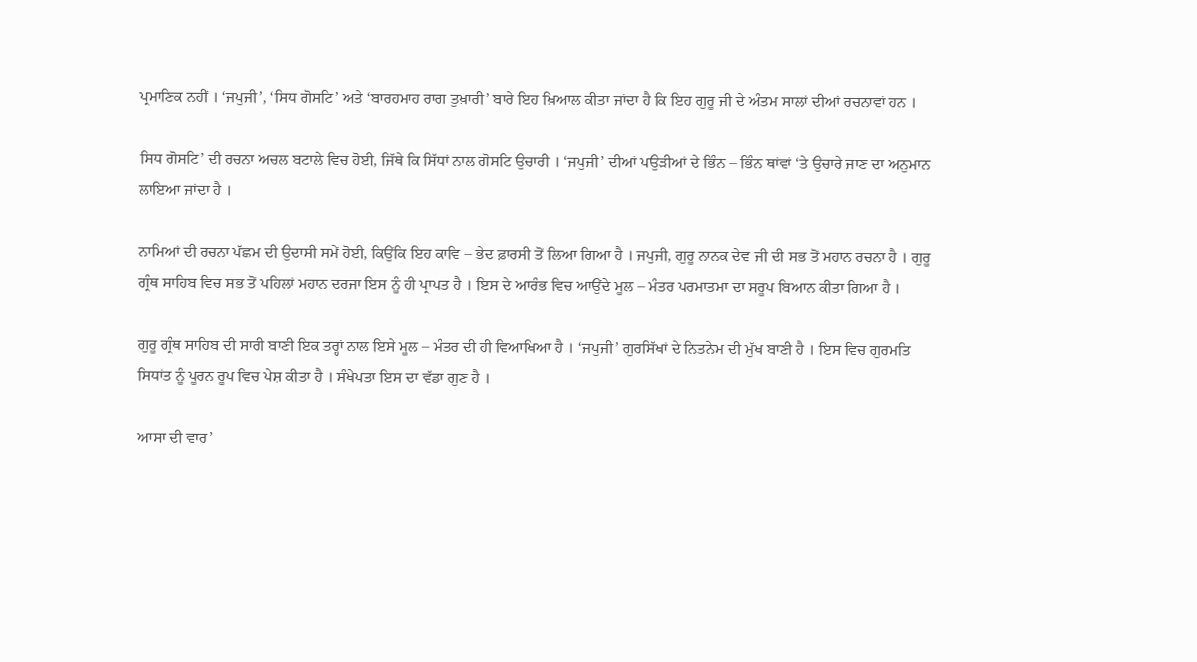ਪ੍ਰਮਾਣਿਕ ਨਹੀਂ । ‘ਜਪੁਜੀ’, ‘ਸਿਧ ਗੋਸਟਿ’ ਅਤੇ ‘ਬਾਰਹਮਾਹ ਰਾਗ ਤੁਖ਼ਾਰੀ’ ਬਾਰੇ ਇਹ ਖ਼ਿਆਲ ਕੀਤਾ ਜਾਂਦਾ ਹੈ ਕਿ ਇਹ ਗੁਰੂ ਜੀ ਦੇ ਅੰਤਮ ਸਾਲਾਂ ਦੀਆਂ ਰਚਨਾਵਾਂ ਹਨ ।

ਸਿਧ ਗੋਸਟਿ’ ਦੀ ਰਚਨਾ ਅਚਲ ਬਟਾਲੇ ਵਿਚ ਹੋਈ, ਜਿੱਥੇ ਕਿ ਸਿੱਧਾਂ ਨਾਲ ਗੋਸਟਿ ਉਚਾਰੀ । ‘ਜਪੁਜੀ’ ਦੀਆਂ ਪਉੜੀਆਂ ਦੇ ਭਿੰਨ – ਭਿੰਨ ਥਾਂਵਾਂ ‘ਤੇ ਉਚਾਰੇ ਜਾਣ ਦਾ ਅਨੁਮਾਨ ਲਾਇਆ ਜਾਂਦਾ ਹੈ ।

ਨਾਮਿਆਂ ਦੀ ਰਚਨਾ ਪੱਛਮ ਦੀ ਉਦਾਸੀ ਸਮੇਂ ਹੋਈ, ਕਿਉਂਕਿ ਇਹ ਕਾਵਿ – ਭੇਦ ਫ਼ਾਰਸੀ ਤੋਂ ਲਿਆ ਗਿਆ ਹੈ । ਜਪੁਜੀ, ਗੁਰੂ ਨਾਨਕ ਦੇਵ ਜੀ ਦੀ ਸਭ ਤੋਂ ਮਹਾਨ ਰਚਨਾ ਹੈ । ਗੁਰੂ ਗ੍ਰੰਥ ਸਾਹਿਬ ਵਿਚ ਸਭ ਤੋਂ ਪਹਿਲਾਂ ਮਹਾਨ ਦਰਜਾ ਇਸ ਨੂੰ ਹੀ ਪ੍ਰਾਪਤ ਹੈ । ਇਸ ਦੇ ਆਰੰਭ ਵਿਚ ਆਉਂਦੇ ਮੂਲ – ਮੰਤਰ ਪਰਮਾਤਮਾ ਦਾ ਸਰੂਪ ਬਿਆਨ ਕੀਤਾ ਗਿਆ ਹੈ ।

ਗੁਰੂ ਗ੍ਰੰਥ ਸਾਹਿਬ ਦੀ ਸਾਰੀ ਬਾਣੀ ਇਕ ਤਰ੍ਹਾਂ ਨਾਲ ਇਸੇ ਮੂਲ – ਮੰਤਰ ਦੀ ਹੀ ਵਿਆਖਿਆ ਹੈ । ‘ਜਪੁਜੀ’ ਗੁਰਸਿੱਖਾਂ ਦੇ ਨਿਤਨੇਮ ਦੀ ਮੁੱਖ ਬਾਣੀ ਹੈ । ਇਸ ਵਿਚ ਗੁਰਮਤਿ ਸਿਧਾਂਤ ਨੂੰ ਪੂਰਨ ਰੂਪ ਵਿਚ ਪੇਸ਼ ਕੀਤਾ ਹੈ । ਸੰਖੇਪਤਾ ਇਸ ਦਾ ਵੱਡਾ ਗੁਣ ਹੈ ।

ਆਸਾ ਦੀ ਵਾਰ’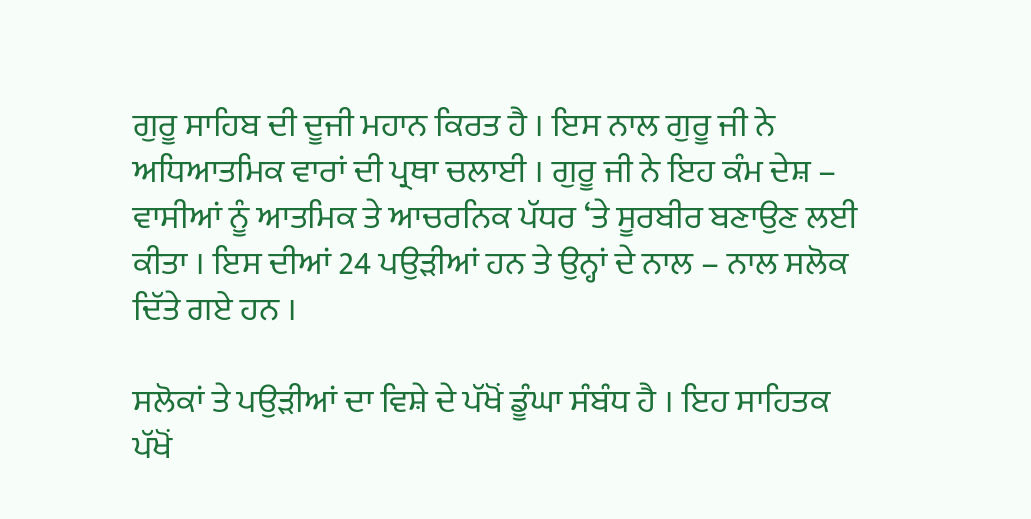ਗੁਰੂ ਸਾਹਿਬ ਦੀ ਦੂਜੀ ਮਹਾਨ ਕਿਰਤ ਹੈ । ਇਸ ਨਾਲ ਗੁਰੂ ਜੀ ਨੇ ਅਧਿਆਤਮਿਕ ਵਾਰਾਂ ਦੀ ਪ੍ਰਥਾ ਚਲਾਈ । ਗੁਰੂ ਜੀ ਨੇ ਇਹ ਕੰਮ ਦੇਸ਼ – ਵਾਸੀਆਂ ਨੂੰ ਆਤਮਿਕ ਤੇ ਆਚਰਨਿਕ ਪੱਧਰ ‘ਤੇ ਸੂਰਬੀਰ ਬਣਾਉਣ ਲਈ ਕੀਤਾ । ਇਸ ਦੀਆਂ 24 ਪਉੜੀਆਂ ਹਨ ਤੇ ਉਨ੍ਹਾਂ ਦੇ ਨਾਲ – ਨਾਲ ਸਲੋਕ ਦਿੱਤੇ ਗਏ ਹਨ ।

ਸਲੋਕਾਂ ਤੇ ਪਉੜੀਆਂ ਦਾ ਵਿਸ਼ੇ ਦੇ ਪੱਖੋਂ ਡੂੰਘਾ ਸੰਬੰਧ ਹੈ । ਇਹ ਸਾਹਿਤਕ ਪੱਖੋਂ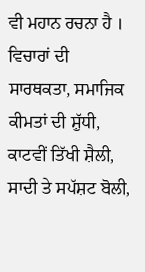ਵੀ ਮਹਾਨ ਰਚਨਾ ਹੈ । ਵਿਚਾਰਾਂ ਦੀ ਸਾਰਥਕਤਾ, ਸਮਾਜਿਕ ਕੀਮਤਾਂ ਦੀ ਸ਼ੁੱਧੀ, ਕਾਟਵੀਂ ਤਿੱਖੀ ਸ਼ੈਲੀ, ਸਾਦੀ ਤੇ ਸਪੱਸ਼ਟ ਬੋਲੀ,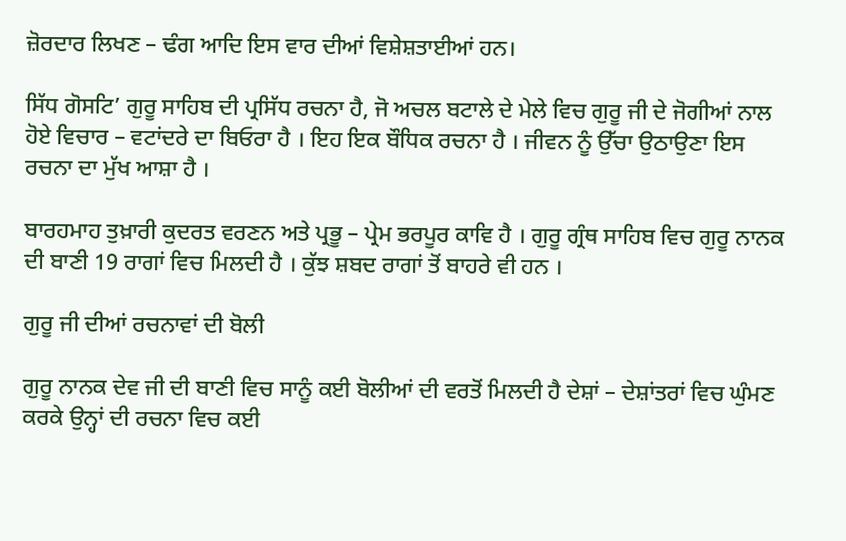ਜ਼ੋਰਦਾਰ ਲਿਖਣ – ਢੰਗ ਆਦਿ ਇਸ ਵਾਰ ਦੀਆਂ ਵਿਸ਼ੇਸ਼ਤਾਈਆਂ ਹਨ।

ਸਿੱਧ ਗੋਸਟਿ’ ਗੁਰੂ ਸਾਹਿਬ ਦੀ ਪ੍ਰਸਿੱਧ ਰਚਨਾ ਹੈ, ਜੋ ਅਚਲ ਬਟਾਲੇ ਦੇ ਮੇਲੇ ਵਿਚ ਗੁਰੂ ਜੀ ਦੇ ਜੋਗੀਆਂ ਨਾਲ ਹੋਏ ਵਿਚਾਰ – ਵਟਾਂਦਰੇ ਦਾ ਬਿਓਰਾ ਹੈ । ਇਹ ਇਕ ਬੌਧਿਕ ਰਚਨਾ ਹੈ । ਜੀਵਨ ਨੂੰ ਉੱਚਾ ਉਠਾਉਣਾ ਇਸ ਰਚਨਾ ਦਾ ਮੁੱਖ ਆਸ਼ਾ ਹੈ ।

ਬਾਰਹਮਾਹ ਤੁਖ਼ਾਰੀ ਕੁਦਰਤ ਵਰਣਨ ਅਤੇ ਪ੍ਰਭੂ – ਪ੍ਰੇਮ ਭਰਪੂਰ ਕਾਵਿ ਹੈ । ਗੁਰੂ ਗ੍ਰੰਥ ਸਾਹਿਬ ਵਿਚ ਗੁਰੂ ਨਾਨਕ ਦੀ ਬਾਣੀ 19 ਰਾਗਾਂ ਵਿਚ ਮਿਲਦੀ ਹੈ । ਕੁੱਝ ਸ਼ਬਦ ਰਾਗਾਂ ਤੋਂ ਬਾਹਰੇ ਵੀ ਹਨ ।

ਗੁਰੂ ਜੀ ਦੀਆਂ ਰਚਨਾਵਾਂ ਦੀ ਬੋਲੀ

ਗੁਰੂ ਨਾਨਕ ਦੇਵ ਜੀ ਦੀ ਬਾਣੀ ਵਿਚ ਸਾਨੂੰ ਕਈ ਬੋਲੀਆਂ ਦੀ ਵਰਤੋਂ ਮਿਲਦੀ ਹੈ ਦੇਸ਼ਾਂ – ਦੇਸ਼ਾਂਤਰਾਂ ਵਿਚ ਘੁੰਮਣ ਕਰਕੇ ਉਨ੍ਹਾਂ ਦੀ ਰਚਨਾ ਵਿਚ ਕਈ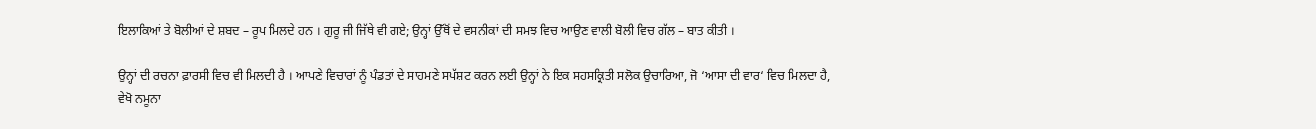ਇਲਾਕਿਆਂ ਤੇ ਬੋਲੀਆਂ ਦੇ ਸ਼ਬਦ – ਰੂਪ ਮਿਲਦੇ ਹਨ । ਗੁਰੂ ਜੀ ਜਿੱਥੇ ਵੀ ਗਏ; ਉਨ੍ਹਾਂ ਉੱਥੋਂ ਦੇ ਵਸਨੀਕਾਂ ਦੀ ਸਮਝ ਵਿਚ ਆਉਣ ਵਾਲੀ ਬੋਲੀ ਵਿਚ ਗੱਲ – ਬਾਤ ਕੀਤੀ ।

ਉਨ੍ਹਾਂ ਦੀ ਰਚਨਾ ਫ਼ਾਰਸੀ ਵਿਚ ਵੀ ਮਿਲਦੀ ਹੈ । ਆਪਣੇ ਵਿਚਾਰਾਂ ਨੂੰ ਪੰਡਤਾਂ ਦੇ ਸਾਹਮਣੇ ਸਪੱਸ਼ਟ ਕਰਨ ਲਈ ਉਨ੍ਹਾਂ ਨੇ ਇਕ ਸਹਸਕ੍ਰਿਤੀ ਸਲੋਕ ਉਚਾਰਿਆ, ਜੋ ‘ਆਸਾ ਦੀ ਵਾਰ‘ ਵਿਚ ਮਿਲਦਾ ਹੈ, ਵੇਖੋ ਨਮੂਨਾ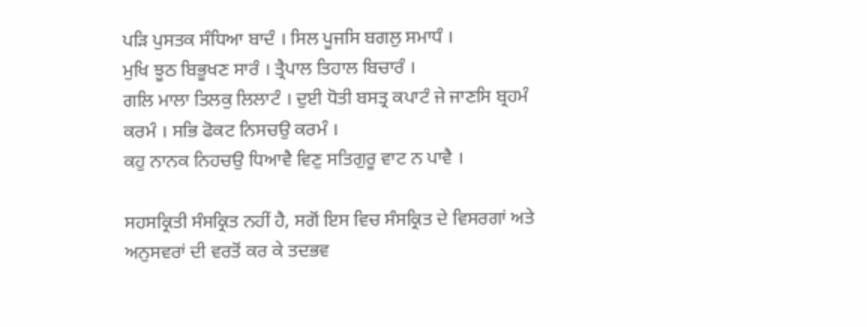ਪੜਿ ਪੁਸਤਕ ਸੰਧਿਆ ਬਾਦੰ । ਸਿਲ ਪੂਜਸਿ ਬਗਲੁ ਸਮਾਧੰ ।
ਮੁਖਿ ਝੂਠ ਬਿਭੂਖਣ ਸਾਰੰ । ਤ੍ਰੈਪਾਲ ਤਿਹਾਲ ਬਿਚਾਰੰ ।
ਗਲਿ ਮਾਲਾ ਤਿਲਕੁ ਲਿਲਾਟੰ । ਦੁਈ ਧੋਤੀ ਬਸਤ੍ਰ ਕਪਾਟੰ ਜੇ ਜਾਣਸਿ ਬ੍ਰਹਮੰ ਕਰਮੰ । ਸਭਿ ਫੋਕਟ ਨਿਸਚਉ ਕਰਮੰ ।
ਕਹੁ ਨਾਨਕ ਨਿਹਚਉ ਧਿਆਵੈ ਵਿਣੁ ਸਤਿਗੁਰੂ ਵਾਟ ਨ ਪਾਵੈ ।

ਸਹਸਕ੍ਰਿਤੀ ਸੰਸਕ੍ਰਿਤ ਨਹੀਂ ਹੈ, ਸਗੋਂ ਇਸ ਵਿਚ ਸੰਸਕ੍ਰਿਤ ਦੇ ਵਿਸਰਗਾਂ ਅਤੇ ਅਨੁਸਵਰਾਂ ਦੀ ਵਰਤੋਂ ਕਰ ਕੇ ਤਦਭਵ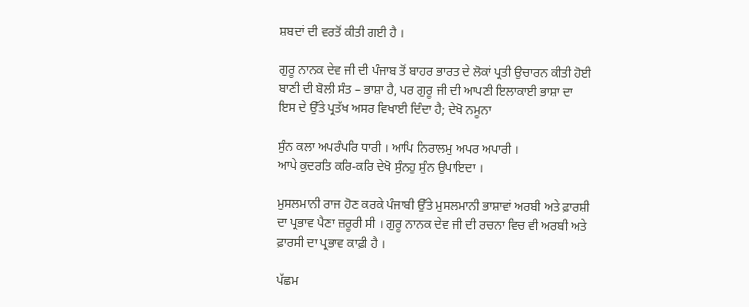ਸ਼ਬਦਾਂ ਦੀ ਵਰਤੋਂ ਕੀਤੀ ਗਈ ਹੈ ।

ਗੁਰੂ ਨਾਨਕ ਦੇਵ ਜੀ ਦੀ ਪੰਜਾਬ ਤੋਂ ਬਾਹਰ ਭਾਰਤ ਦੇ ਲੋਕਾਂ ਪ੍ਰਤੀ ਉਚਾਰਨ ਕੀਤੀ ਹੋਈ ਬਾਣੀ ਦੀ ਬੋਲੀ ਸੰਤ – ਭਾਸ਼ਾ ਹੈ, ਪਰ ਗੁਰੂ ਜੀ ਦੀ ਆਪਣੀ ਇਲਾਕਾਈ ਭਾਸ਼ਾ ਦਾ ਇਸ ਦੇ ਉੱਤੇ ਪ੍ਰਤੱਖ ਅਸਰ ਵਿਖਾਈ ਦਿੰਦਾ ਹੈ; ਦੇਖੋ ਨਮੂਨਾ

ਸੁੰਨ ਕਲਾ ਅਪਰੰਪਰਿ ਧਾਰੀ । ਆਪਿ ਨਿਰਾਲਮੁ ਅਪਰ ਅਪਾਰੀ ।
ਆਪੇ ਕੁਦਰਤਿ ਕਰਿ-ਕਰਿ ਦੇਖੋ ਸੁੰਨਹੁ ਸੁੰਨ ਉਪਾਇਦਾ ।

ਮੁਸਲਮਾਨੀ ਰਾਜ ਹੋਣ ਕਰਕੇ ਪੰਜਾਬੀ ਉੱਤੇ ਮੁਸਲਮਾਨੀ ਭਾਸ਼ਾਵਾਂ ਅਰਬੀ ਅਤੇ ਫ਼ਾਰਸ਼ੀ ਦਾ ਪ੍ਰਭਾਵ ਪੈਣਾ ਜ਼ਰੂਰੀ ਸੀ । ਗੁਰੂ ਨਾਨਕ ਦੇਵ ਜੀ ਦੀ ਰਚਨਾ ਵਿਚ ਵੀ ਅਰਬੀ ਅਤੇ ਫ਼ਾਰਸੀ ਦਾ ਪ੍ਰਭਾਵ ਕਾਫ਼ੀ ਹੈ ।

ਪੱਛਮ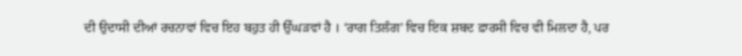ਦੀ ਉਦਾਸੀ ਦੀਆਂ ਰਚਨਾਵਾਂ ਵਿਚ ਇਹ ਬਹੁਤ ਹੀ ਉੱਘੜਵਾਂ ਹੈ । ‘ਰਾਗ ਤਿਲੰਗ’ ਵਿਚ ਇਕ ਸ਼ਬਦ ਫ਼ਾਰਸੀ ਵਿਚ ਵੀ ਮਿਲਦਾ ਹੈ, ਪਰ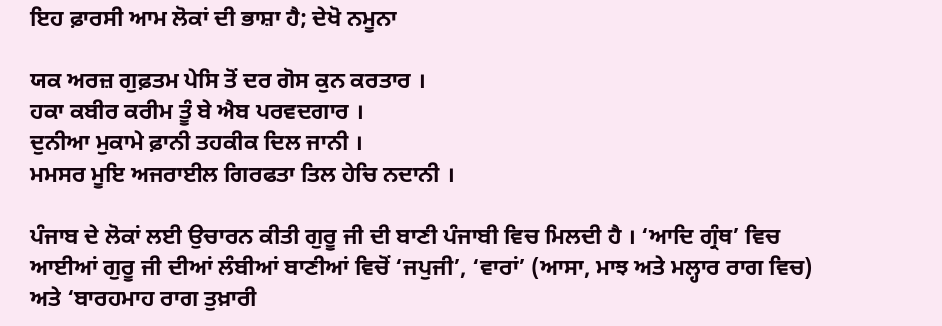ਇਹ ਫ਼ਾਰਸੀ ਆਮ ਲੋਕਾਂ ਦੀ ਭਾਸ਼ਾ ਹੈ; ਦੇਖੋ ਨਮੂਨਾ

ਯਕ ਅਰਜ਼ ਗੁਫ਼ਤਮ ਪੇਸਿ ਤੋਂ ਦਰ ਗੋਸ ਕੁਨ ਕਰਤਾਰ ।
ਹਕਾ ਕਬੀਰ ਕਰੀਮ ਤੂੰ ਬੇ ਐਬ ਪਰਵਦਗਾਰ ।
ਦੁਨੀਆ ਮੁਕਾਮੇ ਫ਼ਾਨੀ ਤਹਕੀਕ ਦਿਲ ਜਾਨੀ ।
ਮਮਸਰ ਮੂਇ ਅਜਰਾਈਲ ਗਿਰਫਤਾ ਤਿਲ ਹੇਚਿ ਨਦਾਨੀ ।

ਪੰਜਾਬ ਦੇ ਲੋਕਾਂ ਲਈ ਉਚਾਰਨ ਕੀਤੀ ਗੁਰੂ ਜੀ ਦੀ ਬਾਣੀ ਪੰਜਾਬੀ ਵਿਚ ਮਿਲਦੀ ਹੈ । ‘ਆਦਿ ਗ੍ਰੰਥ’ ਵਿਚ ਆਈਆਂ ਗੁਰੂ ਜੀ ਦੀਆਂ ਲੰਬੀਆਂ ਬਾਣੀਆਂ ਵਿਚੋਂ ‘ਜਪੁਜੀ’, ‘ਵਾਰਾਂ’ (ਆਸਾ, ਮਾਝ ਅਤੇ ਮਲ੍ਹਾਰ ਰਾਗ ਵਿਚ) ਅਤੇ ‘ਬਾਰਹਮਾਹ ਰਾਗ ਤੁਖ਼ਾਰੀ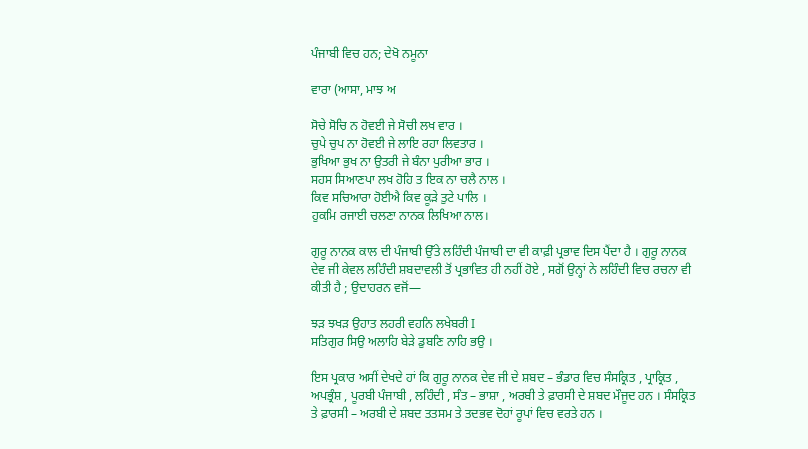ਪੰਜਾਬੀ ਵਿਚ ਹਨ; ਦੇਖੋ ਨਮੂਨਾ

ਵਾਰਾ (ਆਸਾ, ਮਾਝ ਅ

ਸੋਚੇ ਸੋਚਿ ਨ ਹੋਵਈ ਜੇ ਸੋਚੀ ਲਖ ਵਾਰ ।
ਚੁਪੇ ਚੁਪ ਨਾ ਹੋਵਈ ਜੇ ਲਾਇ ਰਹਾ ਲਿਵਤਾਰ ।
ਭੁਖਿਆ ਭੁਖ ਨਾ ਉਤਰੀ ਜੇ ਬੰਨਾ ਪੁਰੀਆ ਭਾਰ ।
ਸਹਸ ਸਿਆਣਪਾ ਲਖ ਹੋਹਿ ਤ ਇਕ ਨਾ ਚਲੈ ਨਾਲ ।
ਕਿਵ ਸਚਿਆਰਾ ਹੋਈਐ ਕਿਵ ਕੂੜੇ ਤੁਟੇ ਪਾਲਿ ।
ਹੁਕਮਿ ਰਜਾਈ ਚਲਣਾ ਨਾਨਕ ਲਿਖਿਆ ਨਾਲ।

ਗੁਰੂ ਨਾਨਕ ਕਾਲ ਦੀ ਪੰਜਾਬੀ ਉੱਤੇ ਲਹਿੰਦੀ ਪੰਜਾਬੀ ਦਾ ਵੀ ਕਾਫ਼ੀ ਪ੍ਰਭਾਵ ਦਿਸ ਪੈਂਦਾ ਹੈ । ਗੁਰੂ ਨਾਨਕ ਦੇਵ ਜੀ ਕੇਵਲ ਲਹਿੰਦੀ ਸ਼ਬਦਾਵਲੀ ਤੋਂ ਪ੍ਰਭਾਵਿਤ ਹੀ ਨਹੀਂ ਹੋਏ , ਸਗੋਂ ਉਨ੍ਹਾਂ ਨੇ ਲਹਿੰਦੀ ਵਿਚ ਰਚਨਾ ਵੀ ਕੀਤੀ ਹੈ ; ਉਦਾਹਰਨ ਵਜੋਂ—

ਝੜ ਝਖੜ ਉਹਾਤ ਲਹਰੀ ਵਹਨਿ ਲਖੇਬਰੀ I
ਸਤਿਗੁਰ ਸਿਉ ਅਲਾਹਿ ਬੇੜੇ ਡੁਬਣਿ ਨਾਹਿ ਭਉ ।

ਇਸ ਪ੍ਰਕਾਰ ਅਸੀਂ ਦੇਖਦੇ ਹਾਂ ਕਿ ਗੁਰੂ ਨਾਨਕ ਦੇਵ ਜੀ ਦੇ ਸ਼ਬਦ – ਭੰਡਾਰ ਵਿਚ ਸੰਸਕ੍ਰਿਤ , ਪ੍ਰਾਕ੍ਰਿਤ , ਅਪਭ੍ਰੰਸ਼ , ਪੂਰਬੀ ਪੰਜਾਬੀ , ਲਹਿੰਦੀ , ਸੰਤ – ਭਾਸ਼ਾ , ਅਰਬੀ ਤੇ ਫ਼ਾਰਸੀ ਦੇ ਸ਼ਬਦ ਮੌਜੂਦ ਹਨ । ਸੰਸਕ੍ਰਿਤ ਤੇ ਫ਼ਾਰਸੀ – ਅਰਬੀ ਦੇ ਸ਼ਬਦ ਤਤਸਮ ਤੇ ਤਦਭਵ ਦੋਹਾਂ ਰੂਪਾਂ ਵਿਚ ਵਰਤੇ ਹਨ ।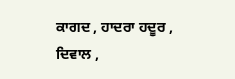ਕਾਗਦ , ਹਾਦਰਾ ਹਦੂਰ , ਦਿਵਾਲ ,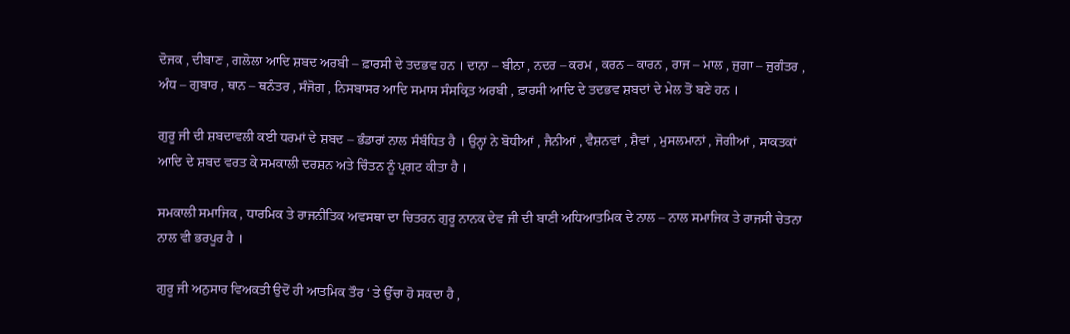ਦੋਜਕ , ਦੀਬਾਣ , ਗਲੋਲਾ ਆਦਿ ਸ਼ਬਦ ਅਰਬੀ – ਫ਼ਾਰਸੀ ਦੇ ਤਦਭਵ ਹਨ । ਦਾਨਾ – ਬੀਨਾ , ਨਦਰ – ਕਰਮ , ਕਰਨ – ਕਾਰਨ , ਰਾਜ – ਮਾਲ , ਜੁਗਾ – ਜੁਗੰਤਰ , ਅੰਧ – ਗੁਬਾਰ , ਥਾਨ – ਥਨੰਤਰ , ਸੰਜੋਗ , ਨਿਸਬਾਸਰ ਆਦਿ ਸਮਾਸ ਸੰਸਕ੍ਰਿਤ ਅਰਬੀ , ਫ਼ਾਰਸੀ ਆਦਿ ਦੇ ਤਦਭਵ ਸ਼ਬਦਾਂ ਦੇ ਮੇਲ ਤੋਂ ਬਣੇ ਹਨ ।

ਗੁਰੂ ਜੀ ਦੀ ਸ਼ਬਦਾਵਲੀ ਕਈ ਧਰਮਾਂ ਦੇ ਸ਼ਬਦ – ਭੰਡਾਰਾਂ ਨਾਲ ਸੰਬੰਧਿਤ ਹੈ । ਉਨ੍ਹਾਂ ਨੇ ਬੋਧੀਆਂ , ਜੈਨੀਆਂ , ਵੈਸ਼ਨਵਾਂ , ਸ਼ੈਵਾਂ , ਮੁਸਲਮਾਨਾਂ , ਜੋਗੀਆਂ , ਸਾਕਤਕਾਂ ਆਦਿ ਦੇ ਸ਼ਬਦ ਵਰਤ ਕੇ ਸਮਕਾਲੀ ਦਰਸ਼ਨ ਅਤੇ ਚਿੰਤਨ ਨੂੰ ਪ੍ਰਗਟ ਕੀਤਾ ਹੈ ।

ਸਮਕਾਲੀ ਸਮਾਜਿਕ , ਧਾਰਮਿਕ ਤੇ ਰਾਜਨੀਤਿਕ ਅਵਸਥਾ ਦਾ ਚਿਤਰਨ ਗੁਰੂ ਨਾਨਕ ਦੇਵ ਜੀ ਦੀ ਬਾਣੀ ਅਧਿਆਤਮਿਕ ਦੇ ਨਾਲ – ਨਾਲ ਸਮਾਜਿਕ ਤੇ ਰਾਜਸੀ ਚੇਤਨਾ ਨਾਲ ਵੀ ਭਰਪੂਰ ਹੈ ।

ਗੁਰੂ ਜੀ ਅਨੁਸਾਰ ਵਿਅਕਤੀ ਉਦੋਂ ਹੀ ਆਤਮਿਕ ਤੌਰ ‘ ਤੇ ਉੱਚਾ ਹੋ ਸਕਦਾ ਹੈ ,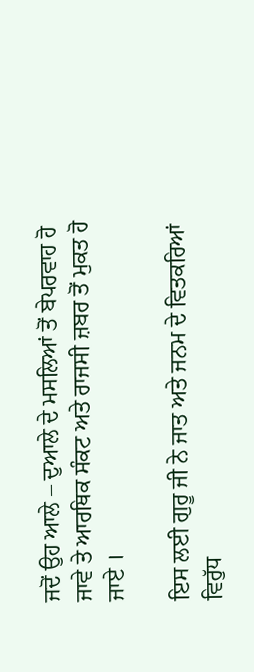ਜਦੋਂ ਉਹ ਆਲੇ – ਦੁਆਲੇ ਦੇ ਮਸਲਿਆਂ ਤੋਂ ਬੇਪਰਵਾਹ ਹੋ ਜਾਵੇ ਤੇ ਆਰਥਿਕ ਸੰਕਟ ਅਤੇ ਰਾਜਸੀ ਜ਼ਬਰ ਤੋਂ ਮੁਕਤ ਹੋ ਜਾਏ ।

ਇਸ ਲਈ ਗੁਰੂ ਜੀ ਨੇ ਜਾਤ ਅਤੇ ਜਨਮ ਦੇ ਵਿਤਕਰਿਆਂ ਵਿਰੁੱਧ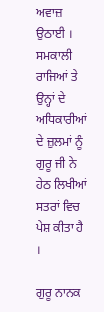ਅਵਾਜ਼ ਉਠਾਈ । ਸਮਕਾਲੀ ਰਾਜਿਆਂ ਤੇ ਉਨ੍ਹਾਂ ਦੇ ਅਧਿਕਾਰੀਆਂ ਦੇ ਜ਼ੁਲਮਾਂ ਨੂੰ ਗੁਰੂ ਜੀ ਨੇ ਹੇਠ ਲਿਖੀਆਂ ਸਤਰਾਂ ਵਿਚ ਪੇਸ਼ ਕੀਤਾ ਹੈ ।

ਗੁਰੂ ਨਾਨਕ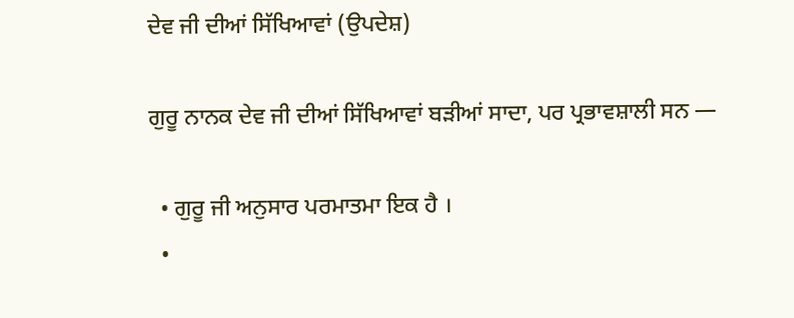ਦੇਵ ਜੀ ਦੀਆਂ ਸਿੱਖਿਆਵਾਂ (ਉਪਦੇਸ਼)

ਗੁਰੂ ਨਾਨਕ ਦੇਵ ਜੀ ਦੀਆਂ ਸਿੱਖਿਆਵਾਂ ਬੜੀਆਂ ਸਾਦਾ, ਪਰ ਪ੍ਰਭਾਵਸ਼ਾਲੀ ਸਨ —

  • ਗੁਰੂ ਜੀ ਅਨੁਸਾਰ ਪਰਮਾਤਮਾ ਇਕ ਹੈ ।
  •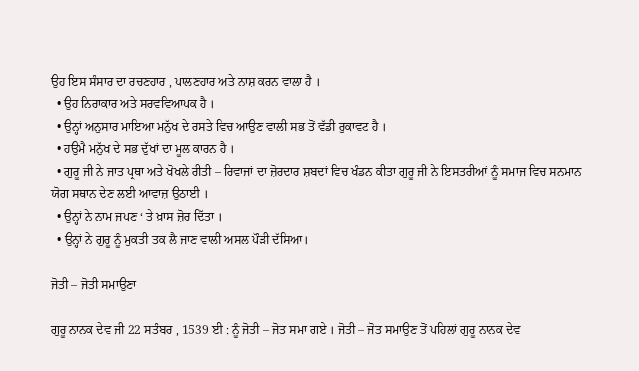ਉਹ ਇਸ ਸੰਸਾਰ ਦਾ ਰਚਣਹਾਰ , ਪਾਲਣਹਾਰ ਅਤੇ ਨਾਸ਼ ਕਰਨ ਵਾਲਾ ਹੈ ।
  • ਉਹ ਨਿਰਾਕਾਰ ਅਤੇ ਸਰਵਵਿਆਪਕ ਹੈ ।
  • ਉਨ੍ਹਾਂ ਅਨੁਸਾਰ ਮਾਇਆ ਮਨੁੱਖ ਦੇ ਰਸਤੇ ਵਿਚ ਆਉਣ ਵਾਲੀ ਸਭ ਤੋਂ ਵੱਡੀ ਰੁਕਾਵਟ ਹੈ ।
  • ਹਉਮੈ ਮਨੁੱਖ ਦੇ ਸਭ ਦੁੱਖਾਂ ਦਾ ਮੂਲ ਕਾਰਨ ਹੈ ।
  • ਗੁਰੂ ਜੀ ਨੇ ਜਾਤ ਪ੍ਰਥਾ ਅਤੇ ਖੋਖਲੇ ਰੀਤੀ – ਰਿਵਾਜਾਂ ਦਾ ਜ਼ੋਰਦਾਰ ਸ਼ਬਦਾਂ ਵਿਚ ਖੰਡਨ ਕੀਤਾ ਗੁਰੂ ਜੀ ਨੇ ਇਸਤਰੀਆਂ ਨੂੰ ਸਮਾਜ ਵਿਚ ਸਨਮਾਨ ਯੋਗ ਸਥਾਨ ਦੇਣ ਲਈ ਆਵਾਜ਼ ਉਠਾਈ ।
  • ਉਨ੍ਹਾਂ ਨੇ ਨਾਮ ਜਪਣ ‘ ਤੇ ਖ਼ਾਸ ਜ਼ੋਰ ਦਿੱਤਾ ।
  • ਉਨ੍ਹਾਂ ਨੇ ਗੁਰੂ ਨੂੰ ਮੁਕਤੀ ਤਕ ਲੈ ਜਾਣ ਵਾਲੀ ਅਸਲ ਪੌੜੀ ਦੱਸਿਆ।

ਜੋਤੀ – ਜੋਤੀ ਸਮਾਉਣਾ

ਗੁਰੂ ਨਾਨਕ ਦੇਵ ਜੀ 22 ਸਤੰਬਰ , 1539 ਈ : ਨੂੰ ਜੋਤੀ – ਜੋਤ ਸਮਾ ਗਏ । ਜੋਤੀ – ਜੋਤ ਸਮਾਉਣ ਤੋਂ ਪਹਿਲਾਂ ਗੁਰੂ ਨਾਨਕ ਦੇਵ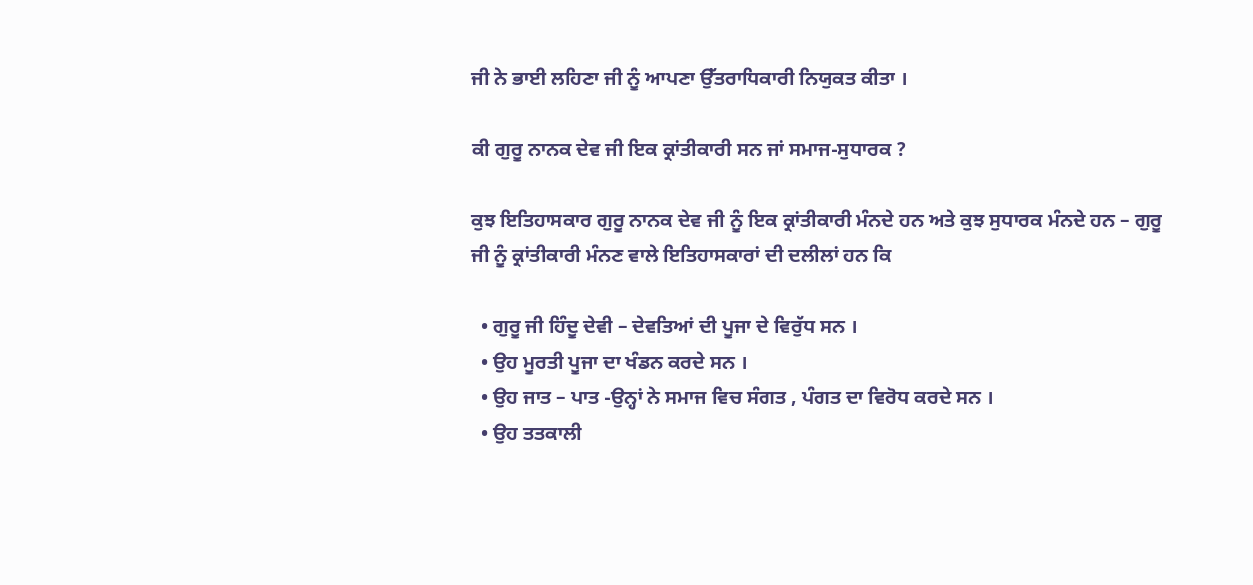ਜੀ ਨੇ ਭਾਈ ਲਹਿਣਾ ਜੀ ਨੂੰ ਆਪਣਾ ਉੱਤਰਾਧਿਕਾਰੀ ਨਿਯੁਕਤ ਕੀਤਾ ।

ਕੀ ਗੁਰੂ ਨਾਨਕ ਦੇਵ ਜੀ ਇਕ ਕ੍ਰਾਂਤੀਕਾਰੀ ਸਨ ਜਾਂ ਸਮਾਜ-ਸੁਧਾਰਕ ?

ਕੁਝ ਇਤਿਹਾਸਕਾਰ ਗੁਰੂ ਨਾਨਕ ਦੇਵ ਜੀ ਨੂੰ ਇਕ ਕ੍ਰਾਂਤੀਕਾਰੀ ਮੰਨਦੇ ਹਨ ਅਤੇ ਕੁਝ ਸੁਧਾਰਕ ਮੰਨਦੇ ਹਨ – ਗੁਰੂ ਜੀ ਨੂੰ ਕ੍ਰਾਂਤੀਕਾਰੀ ਮੰਨਣ ਵਾਲੇ ਇਤਿਹਾਸਕਾਰਾਂ ਦੀ ਦਲੀਲਾਂ ਹਨ ਕਿ

  • ਗੁਰੂ ਜੀ ਹਿੰਦੂ ਦੇਵੀ – ਦੇਵਤਿਆਂ ਦੀ ਪੂਜਾ ਦੇ ਵਿਰੁੱਧ ਸਨ ।
  • ਉਹ ਮੂਰਤੀ ਪੂਜਾ ਦਾ ਖੰਡਨ ਕਰਦੇ ਸਨ ।
  • ਉਹ ਜਾਤ – ਪਾਤ -ਉਨ੍ਹਾਂ ਨੇ ਸਮਾਜ ਵਿਚ ਸੰਗਤ , ਪੰਗਤ ਦਾ ਵਿਰੋਧ ਕਰਦੇ ਸਨ ।
  • ਉਹ ਤਤਕਾਲੀ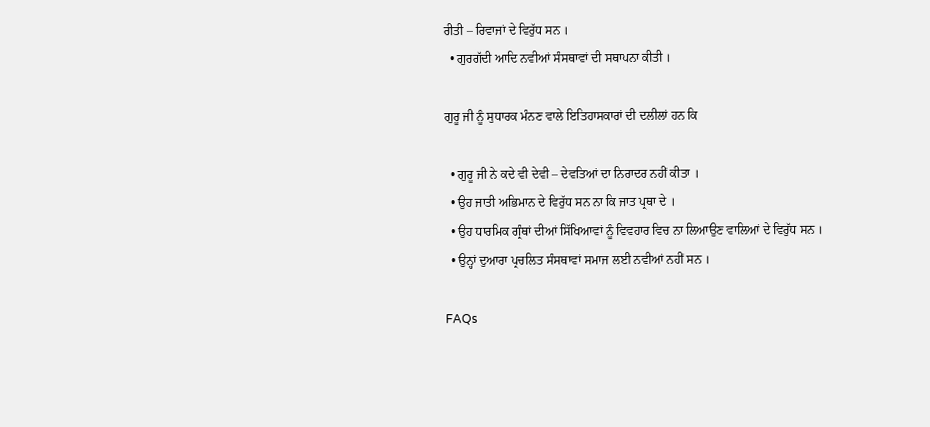ਰੀਤੀ – ਰਿਵਾਜਾਂ ਦੇ ਵਿਰੁੱਧ ਸਨ ।
  • ਗੁਰਗੱਦੀ ਆਦਿ ਨਵੀਆਂ ਸੰਸਥਾਵਾਂ ਦੀ ਸਥਾਪਨਾ ਕੀਤੀ ।

ਗੁਰੂ ਜੀ ਨੂੰ ਸੁਧਾਰਕ ਮੰਨਣ ਵਾਲੇ ਇਤਿਹਾਸਕਾਰਾਂ ਦੀ ਦਲੀਲਾਂ ਹਨ ਕਿ

  • ਗੁਰੂ ਜੀ ਨੇ ਕਦੇ ਵੀ ਦੇਵੀ – ਦੇਵਤਿਆਂ ਦਾ ਨਿਰਾਦਰ ਨਹੀਂ ਕੀਤਾ ।
  • ਉਹ ਜਾਤੀ ਅਭਿਮਾਨ ਦੇ ਵਿਰੁੱਧ ਸਨ ਨਾ ਕਿ ਜਾਤ ਪ੍ਰਥਾ ਦੇ ।
  • ਉਹ ਧਾਰਮਿਕ ਗ੍ਰੰਥਾਂ ਦੀਆਂ ਸਿੱਖਿਆਵਾਂ ਨੂੰ ਵਿਵਹਾਰ ਵਿਚ ਨਾ ਲਿਆਉਣ ਵਾਲਿਆਂ ਦੇ ਵਿਰੁੱਧ ਸਨ ।
  • ਉਨ੍ਹਾਂ ਦੁਆਰਾ ਪ੍ਰਚਲਿਤ ਸੰਸਥਾਵਾਂ ਸਮਾਜ ਲਈ ਨਵੀਆਂ ਨਹੀਂ ਸਨ ।

FAQs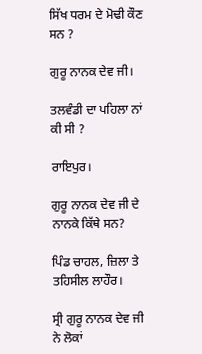ਸਿੱਖ ਧਰਮ ਦੇ ਮੋਢੀ ਕੌਣ ਸਨ ?

ਗੁਰੂ ਨਾਨਕ ਦੇਵ ਜੀ।

ਤਲਵੰਡੀ ਦਾ ਪਹਿਲਾ ਨਾਂ ਕੀ ਸੀ ?

ਰਾਇਪੁਰ।

ਗੁਰੂ ਨਾਨਕ ਦੇਵ ਜੀ ਦੇ ਨਾਨਕੇ ਕਿੱਥੇ ਸਨ?

ਪਿੰਡ ਚਾਹਲ, ਜ਼ਿਲਾ ਤੇ ਤਹਿਸੀਲ ਲਾਹੌਰ।

ਸ੍ਰੀ ਗੁਰੂ ਨਾਨਕ ਦੇਵ ਜੀ ਨੇ ਲੋਕਾਂ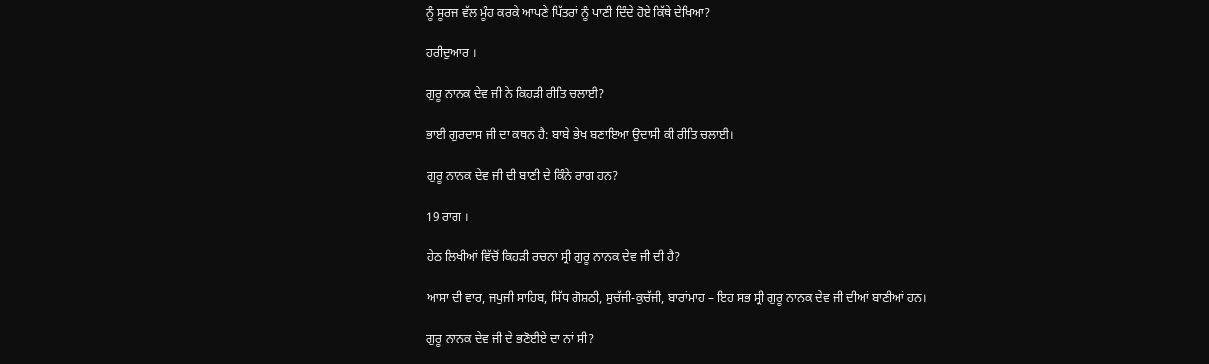ਨੂੰ ਸੂਰਜ ਵੱਲ ਮੂੰਹ ਕਰਕੇ ਆਪਣੇ ਪਿੱਤਰਾਂ ਨੂੰ ਪਾਣੀ ਦਿੰਦੇ ਹੋਏ ਕਿੱਥੇ ਦੇਖਿਆ?

ਹਰੀਦੁਆਰ ।

ਗੁਰੂ ਨਾਨਕ ਦੇਵ ਜੀ ਨੇ ਕਿਹੜੀ ਰੀਤਿ ਚਲਾਈ?

ਭਾਈ ਗੁਰਦਾਸ ਜੀ ਦਾ ਕਥਨ ਹੈ: ਬਾਬੇ ਭੇਖ ਬਣਾਇਆ ਉਦਾਸੀ ਕੀ ਰੀਤਿ ਚਲਾਈ।

ਗੁਰੂ ਨਾਨਕ ਦੇਵ ਜੀ ਦੀ ਬਾਣੀ ਦੇ ਕਿੰਨੇ ਰਾਗ ਹਨ?

19 ਰਾਗ ।

ਹੇਠ ਲਿਖੀਆਂ ਵਿੱਚੋਂ ਕਿਹੜੀ ਰਚਨਾ ਸ੍ਰੀ ਗੁਰੂ ਨਾਨਕ ਦੇਵ ਜੀ ਦੀ ਹੈ?

ਆਸਾ ਦੀ ਵਾਰ, ਜਪੁਜੀ ਸਾਹਿਬ, ਸਿੱਧ ਗੋਸ਼ਠੀ, ਸੁਚੱਜੀ-ਕੁਚੱਜੀ, ਬਾਰਾਂਮਾਹ – ਇਹ ਸਭ ਸ੍ਰੀ ਗੁਰੂ ਨਾਨਕ ਦੇਵ ਜੀ ਦੀਆਂ ਬਾਣੀਆਂ ਹਨ।

ਗੁਰੂ ਨਾਨਕ ਦੇਵ ਜੀ ਦੇ ਭਣੋਈਏ ਦਾ ਨਾਂ ਸੀ?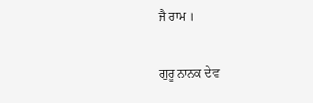ਜੈ ਰਾਮ ।

ਗੁਰੂ ਨਾਨਕ ਦੇਵ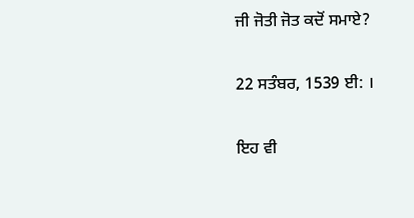ਜੀ ਜੋਤੀ ਜੋਤ ਕਦੋਂ ਸਮਾਏ?

22 ਸਤੰਬਰ, 1539 ਈ: ।

ਇਹ ਵੀ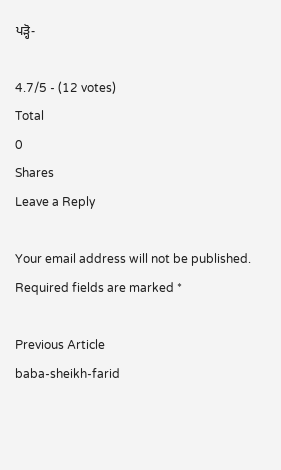ਪੜ੍ਹੋ-

4.7/5 - (12 votes)
Total
0
Shares
Leave a Reply

Your email address will not be published. Required fields are marked *

Previous Article
baba-sheikh-farid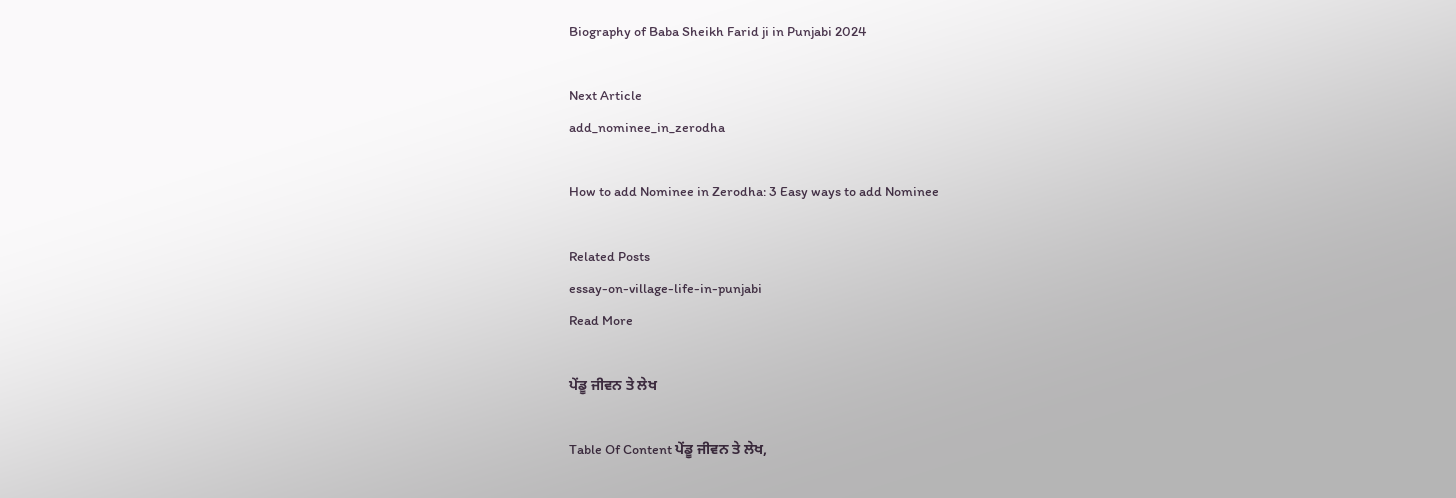Biography of Baba Sheikh Farid ji in Punjabi 2024

Next Article
add_nominee_in_zerodha

How to add Nominee in Zerodha: 3 Easy ways to add Nominee

Related Posts
essay-on-village-life-in-punjabi
Read More

ਪੇਂਡੂ ਜੀਵਨ ਤੇ ਲੇਖ

Table Of Content ਪੇਂਡੂ ਜੀਵਨ ਤੇ ਲੇਖ,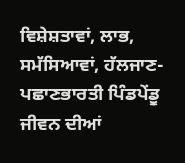ਵਿਸ਼ੇਸ਼ਤਾਵਾਂ, ਲਾਭ, ਸਮੱਸਿਆਵਾਂ, ਹੱਲਜਾਣ-ਪਛਾਣਭਾਰਤੀ ਪਿੰਡਪੇਂਡੂ ਜੀਵਨ ਦੀਆਂ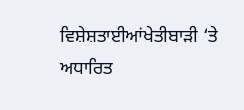ਵਿਸ਼ੇਸ਼ਤਾਈਆਂਖੇਤੀਬਾੜੀ ‘ਤੇ ਅਧਾਰਿਤ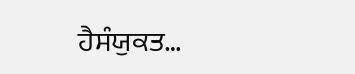ਹੈਸੰਯੁਕਤ…